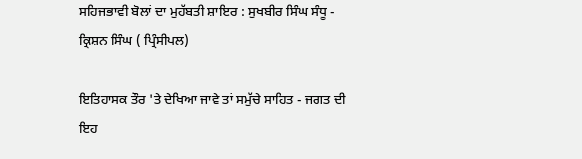ਸਹਿਜਭਾਵੀ ਬੋਲਾਂ ਦਾ ਮੁਹੱਬਤੀ ਸ਼ਾਇਰ : ਸੁਖਬੀਰ ਸਿੰਘ ਸੰਧੂ - ਕ੍ਰਿਸ਼ਨ ਸਿੰਘ ( ਪ੍ਰਿੰਸੀਪਲ)

ਇਤਿਹਾਸਕ ਤੌਰ 'ਤੇ ਦੇਖਿਆ ਜਾਵੇ ਤਾਂ ਸਮੁੱਚੇ ਸਾਹਿਤ - ਜਗਤ ਦੀ ਇਹ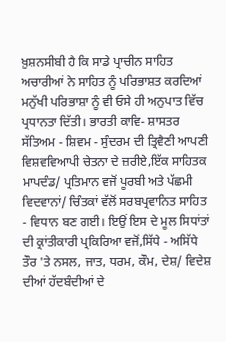ਖ਼ੁਸ਼ਨਸੀਬੀ ਹੈ ਕਿ ਸਾਡੇ ਪ੍ਰਾਚੀਨ ਸਾਹਿਤ ਅਚਾਰੀਆਂ ਨੇ ਸਾਹਿਤ ਨੂੰ ਪਰਿਭਾਸ਼ਤ ਕਰਦਿਆਂ ਮਨੁੱਖੀ ਪਰਿਭਾਸ਼ਾ ਨੂੰ ਵੀ ਓਸੇ ਹੀ ਅਨੁਪਾਤ ਵਿੱਚ ਪ੍ਰਧਾਨਤਾ ਦਿੱਤੀ। ਭਾਰਤੀ ਕਾਵਿ- ਸ਼ਾਸਤਰ ਸੱਤਿਅਮ - ਸ਼ਿਵਮ - ਸੁੰਦਰਮ ਦੀ ਤ੍ਰਿਵੈਣੀ ਆਪਣੀ ਵਿਸ਼ਵਵਿਆਪੀ ਚੇਤਨਾ ਦੇ ਜ਼ਰੀਏ,ਇੱਕ ਸਾਹਿਤਕ ਮਾਪਦੰਡ/ ਪ੍ਰਤਿਮਾਨ ਵਜੋਂ ਪੂਰਬੀ ਅਤੇ ਪੱਛਮੀ ਵਿਦਵਾਨਾਂ/ ਚਿੰਤਕਾਂ ਵੱਲੋਂ ਸਰਬਪ੍ਰਵਾਨਿਤ ਸਾਹਿਤ - ਵਿਧਾਨ ਬਣ ਗਈ। ਇਉਂ ਇਸ ਦੇ ਮੂਲ ਸਿਧਾਂਤਾਂ ਦੀ ਕ੍ਰਾਂਤੀਕਾਰੀ ਪ੍ਰਕਿਰਿਆ ਵਜੋਂ,ਸਿੱਧੇ - ਅਸਿੱਧੇ ਤੌਰ 'ਤੇ ਨਸਲ, ਜਾਤ, ਧਰਮ, ਕੌਮ, ਦੇਸ਼/ ਵਿਦੇਸ਼ ਦੀਆਂ ਹੱਦਬੰਦੀਆਂ ਦੇ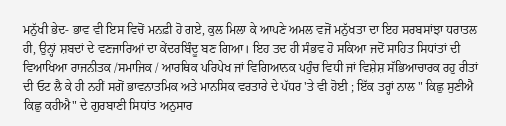ਮਨੁੱਖੀ ਭੇਦ- ਭਾਵ ਵੀ ਇਸ ਵਿਚੋਂ ਮਨਫ਼ੀ ਹੋ ਗਏ, ਕੁਲ ਮਿਲਾ ਕੇ ਆਪਣੇ ਅਮਲ ਵਜੋਂ ਮਨੁੱਖਤਾ ਦਾ ਇਹ ਸਰਬਸਾਂਝਾ ਧਰਾਤਲ ਹੀ, ਉਨ੍ਹਾਂ ਸ਼ਬਦਾਂ ਦੇ ਵਣਜਾਰਿਆਂ ਦਾ ਕੇਂਦਰਬਿੰਦੂ ਬਣ ਗਿਆ। ਇਹ ਤਦ ਹੀ ਸੰਭਵ ਹੋ ਸਕਿਆ ਜਦੋਂ ਸਾਹਿਤ ਸਿਧਾਂਤਾਂ ਦੀ ਵਿਆਖਿਆ ਰਾਜਨੀਤਕ /ਸਮਾਜਿਕ / ਆਰਥਿਕ ਪਰਿਪੇਖ ਜਾਂ ਵਿਗਿਆਨਕ ਪਹੁੰਚ ਵਿਧੀ ਜਾਂ ਵਿਸ਼ੇਸ਼ ਸੱਭਿਆਚਾਰਕ ਰਹੁ ਰੀਤਾਂ ਦੀ ਓਟ ਲੈ ਕੇ ਹੀ ਨਹੀਂ ਸਗੋਂ ਭਾਵਨਾਤਮਿਕ ਅਤੇ ਮਾਨਸਿਕ ਵਰਤਾਰੇ ਦੇ ਪੱਧਰ 'ਤੇ ਵੀ ਹੋਈ ; ਇੱਕ ਤਰ੍ਹਾਂ ਨਾਲ " ਕਿਛੁ ਸੁਣੀਐ ਕਿਛੁ ਕਹੀਐ" ਦੇ ਗੁਰਬਾਣੀ ਸਿਧਾਂਤ ਅਨੁਸਾਰ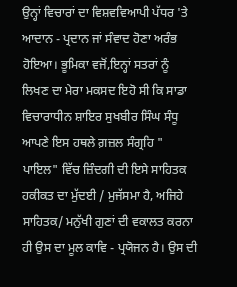ਉਨ੍ਹਾਂ ਵਿਚਾਰਾਂ ਦਾ ਵਿਸ਼ਵਵਿਆਪੀ ਪੱਧਰ 'ਤੇ ਆਦਾਨ - ਪ੍ਰਦਾਨ ਜਾਂ ਸੰਵਾਦ ਹੋਣਾ ਅਰੰਭ ਹੋਇਆ। ਭੂਮਿਕਾ ਵਜੋਂ,ਇਨ੍ਹਾਂ ਸਤਰਾਂ ਨੂੰ ਲਿਖਣ ਦਾ ਮੇਰਾ ਮਕਸਦ ਇਹੋ ਸੀ ਕਿ ਸਾਡਾ ਵਿਚਾਰਾਧੀਨ ਸ਼ਾਇਰ ਸੁਖਬੀਰ ਸਿੰਘ ਸੰਧੂ ਆਪਣੇ ਇਸ ਹਥਲੇ ਗ਼ਜ਼ਲ ਸੰਗ੍ਰਹਿ " ਪਾਇਲ" ਵਿੱਚ ਜ਼ਿੰਦਗੀ ਦੀ ਇਸੇ ਸਾਹਿਤਕ ਹਕੀਕਤ ਦਾ ਮੁੱਦਈ / ਮੁਜੱਸਮਾ ਹੈ, ਅਜਿਹੇ ਸਾਹਿਤਕ/ ਮਨੁੱਖੀ ਗੁਣਾਂ ਦੀ ਵਕਾਲਤ ਕਰਨਾ ਹੀ ਉਸ ਦਾ ਮੂਲ ਕਾਵਿ - ਪ੍ਰਯੋਜਨ ਹੈ। ਉਸ ਦੀ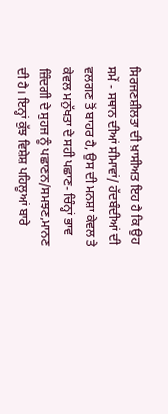ਸਿਰਜਣਸ਼ੀਲਤਾ ਦੀ ਖ਼ਾਸੀਅਤ ਇਹ ਹੈ ਕਿ ਉਹ ਸਮੇਂ - ਸਥਾਨ ਦੀਆਂ ਸੀਮਾਵਾਂ/ ਹੱਦਬੰਦੀਆਂ ਦੀ ਵਲਗਣ ਤੋਂ ਬਾਹਰ ਹੈ, ਉਸ ਦੀ ਮਨਸ਼ਾ ਕੇਵਲ ਤੇ ਕੇਵਲ ਮਨੁੱਖਤਾ ਦੇ ਸਹੀ ਪਛਾਣ- ਚਿੰਨ੍ਹਾਂ ਭਾਵ ਜ਼ਿੰਦਗੀ ਦੇ ਸੁਹਜ ਨੂੰ ਪਛਾਣਨ/ਸਮਝਣ,ਮਾਨਣ ਦੀ ਹੈ। ਇਨ੍ਹਾਂ ਕੁੱਝ ਵਿਸ਼ੇਸ਼ ਪਹਿਲੂਆਂ ਬਾਰੇ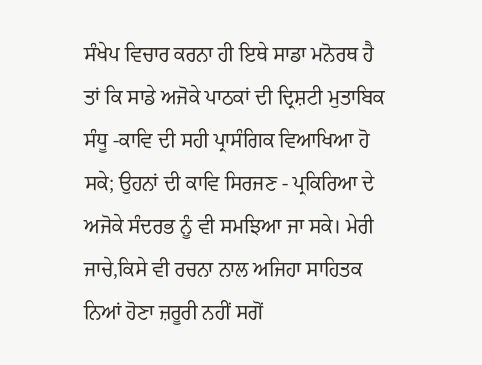ਸੰਖੇਪ ਵਿਚਾਰ ਕਰਨਾ ਹੀ ਇਥੇ ਸਾਡਾ ਮਨੋਰਥ ਹੈ ਤਾਂ ਕਿ ਸਾਡੇ ਅਜੋਕੇ ਪਾਠਕਾਂ ਦੀ ਦ੍ਰਿਸ਼ਟੀ ਮੁਤਾਬਿਕ ਸੰਧੂ -ਕਾਵਿ ਦੀ ਸਹੀ ਪ੍ਰਾਸੰਗਿਕ ਵਿਆਖਿਆ ਹੋ ਸਕੇ; ਉਹਨਾਂ ਦੀ ਕਾਵਿ ਸਿਰਜਣ - ਪ੍ਰਕਿਰਿਆ ਦੇ ਅਜੋਕੇ ਸੰਦਰਭ ਨੂੰ ਵੀ ਸਮਝਿਆ ਜਾ ਸਕੇ। ਮੇਰੀ ਜਾਚੇ,ਕਿਸੇ ਵੀ ਰਚਨਾ ਨਾਲ ਅਜਿਹਾ ਸਾਹਿਤਕ ਨਿਆਂ ਹੋਣਾ ਜ਼ਰੂਰੀ ਨਹੀਂ ਸਗੋਂ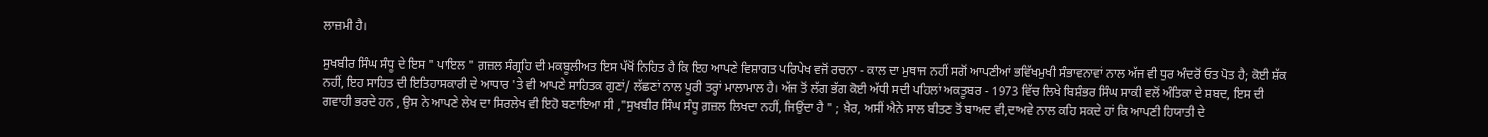ਲਾਜ਼ਮੀ ਹੈ।

ਸੁਖਬੀਰ ਸਿੰਘ ਸੰਧੂ ਦੇ ਇਸ " ਪਾਇਲ " ਗ਼ਜ਼ਲ ਸੰਗ੍ਰਹਿ ਦੀ ਮਕਬੂਲੀਅਤ ਇਸ ਪੱਖੋਂ ਨਿਹਿਤ ਹੈ ਕਿ ਇਹ ਆਪਣੇ ਵਿਸ਼ਾਗਤ ਪਰਿਪੇਖ ਵਜੋਂ ਰਚਨਾ - ਕਾਲ ਦਾ ਮੁਥਾਜ ਨਹੀਂ ਸਗੋਂ ਆਪਣੀਆਂ ਭਵਿੱਖਮੁਖੀ ਸੰਭਾਵਨਾਵਾਂ ਨਾਲ ਅੱਜ ਵੀ ਧੁਰ ਅੰਦਰੋਂ ਓਤ ਪੋਤ ਹੈ; ਕੋਈ ਸ਼ੱਕ ਨਹੀਂ, ਇਹ ਸਾਹਿਤ ਦੀ ਇਤਿਹਾਸਕਾਰੀ ਦੇ ਆਧਾਰ 'ਤੇ ਵੀ ਆਪਣੇ ਸਾਹਿਤਕ ਗੁਣਾਂ/ ਲੱਛਣਾਂ ਨਾਲ ਪੂਰੀ ਤਰ੍ਹਾਂ ਮਾਲਾਮਾਲ ਹੈ। ਅੱਜ ਤੋਂ ਲੱਗ ਭੱਗ ਕੋਈ ਅੱਧੀ ਸਦੀ ਪਹਿਲਾਂ ਅਕਤੂਬਰ - 1973 ਵਿੱਚ ਲਿਖੇ ਬਿਸ਼ੰਭਰ ਸਿੰਘ ਸਾਕੀ ਵਲੋਂ ਅੰਤਿਕਾ ਦੇ ਸ਼ਬਦ, ਇਸ ਦੀ ਗਵਾਹੀ ਭਰਦੇ ਹਨ , ਉਸ ਨੇ ਆਪਣੇ ਲੇਖ ਦਾ ਸਿਰਲੇਖ ਵੀ ਇਹੋ ਬਣਾਇਆ ਸੀ ,"ਸੁਖਬੀਰ ਸਿੰਘ ਸੰਧੂ ਗ਼ਜ਼ਲ ਲਿਖਦਾ ਨਹੀਂ, ਜਿਉਂਦਾ ਹੈ " ; ਖ਼ੈਰ, ਅਸੀਂ ਐਨੇ ਸਾਲ ਬੀਤਣ ਤੋਂ ਬਾਅਦ ਵੀ,ਦਾਅਵੇ ਨਾਲ ਕਹਿ ਸਕਦੇ ਹਾਂ ਕਿ ਆਪਣੀ ਹਿਯਾਤੀ ਦੇ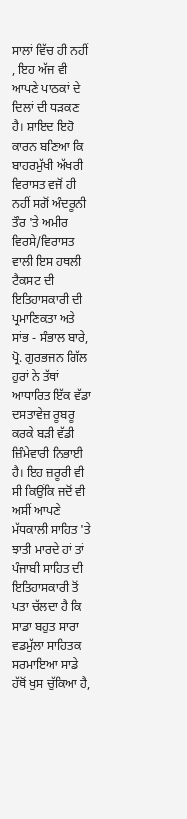ਸਾਲਾਂ ਵਿੱਚ ਹੀ ਨਹੀਂ , ਇਹ ਅੱਜ ਵੀ ਆਪਣੇ ਪਾਠਕਾਂ ਦੇ ਦਿਲਾਂ ਦੀ ਧੜਕਣ ਹੈ। ਸ਼ਾਇਦ ਇਹੋ ਕਾਰਨ ਬਣਿਆ ਕਿ ਬਾਹਰਮੁੱਖੀ ਅੱਖਰੀ ਵਿਰਾਸਤ ਵਜੋਂ ਹੀ ਨਹੀਂ ਸਗੋਂ ਅੰਦਰੂਨੀ ਤੌਰ 'ਤੇ ਅਮੀਰ ਵਿਰਸੇ/ਵਿਰਾਸਤ ਵਾਲੀ ਇਸ ਹਥਲੀ ਟੈਕਸਟ ਦੀ ਇਤਿਹਾਸਕਾਰੀ ਦੀ ਪ੍ਰਮਾਣਿਕਤਾ ਅਤੇ ਸਾਂਭ - ਸੰਭਾਲ ਬਾਰੇ, ਪ੍ਰੋ. ਗੁਰਭਜਨ ਗਿੱਲ ਹੁਰਾਂ ਨੇ ਤੱਥਾਂ ਆਧਾਰਿਤ ਇੱਕ ਵੱਡਾ ਦਸਤਾਵੇਜ਼ ਰੂਬਰੂ ਕਰਕੇ ਬੜੀ ਵੱਡੀ ਜ਼ਿੰਮੇਵਾਰੀ ਨਿਭਾਈ ਹੈ। ਇਹ ਜ਼ਰੂਰੀ ਵੀ ਸੀ ਕਿਉਂਕਿ ਜਦੋਂ ਵੀ ਅਸੀਂ ਆਪਣੇ ਮੱਧਕਾਲੀ ਸਾਹਿਤ 'ਤੇ ਝਾਤੀ ਮਾਰਦੇ ਹਾਂ ਤਾਂ ਪੰਜਾਬੀ ਸਾਹਿਤ ਦੀ ਇਤਿਹਾਸਕਾਰੀ ਤੋਂ ਪਤਾ ਚੱਲਦਾ ਹੈ ਕਿ ਸਾਡਾ ਬਹੁਤ ਸਾਰਾ ਵਡਮੁੱਲਾ ਸਾਹਿਤਕ ਸਰਮਾਇਆ ਸਾਡੇ ਹੱਥੋਂ ਖੁਸ ਚੁੱਕਿਆ ਹੈ,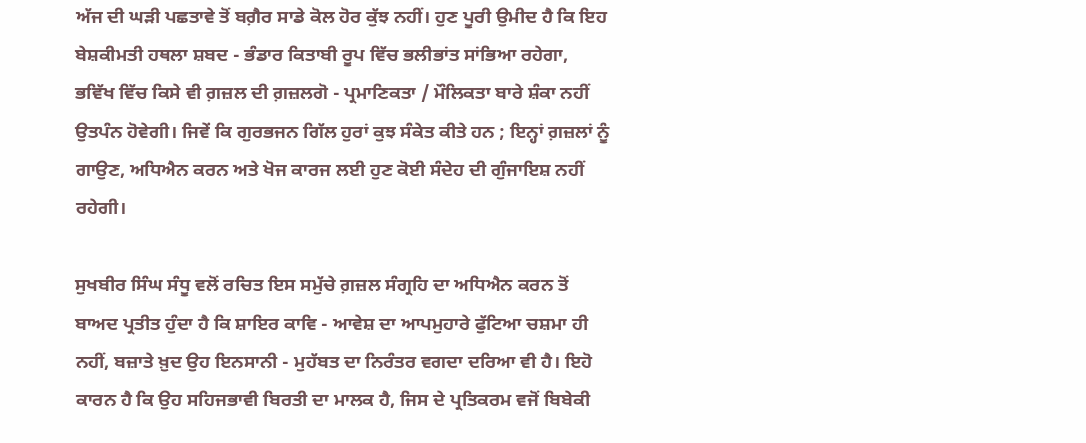ਅੱਜ ਦੀ ਘੜੀ ਪਛਤਾਵੇ ਤੋਂ ਬਗ਼ੈਰ ਸਾਡੇ ਕੋਲ ਹੋਰ ਕੁੱਝ ਨਹੀਂ। ਹੁਣ ਪੂਰੀ ਉਮੀਦ ਹੈ ਕਿ ਇਹ ਬੇਸ਼ਕੀਮਤੀ ਹਥਲਾ ਸ਼ਬਦ - ਭੰਡਾਰ ਕਿਤਾਬੀ ਰੂਪ ਵਿੱਚ ਭਲੀਭਾਂਤ ਸਾਂਭਿਆ ਰਹੇਗਾ, ਭਵਿੱਖ ਵਿੱਚ ਕਿਸੇ ਵੀ ਗ਼ਜ਼ਲ ਦੀ ਗ਼ਜ਼ਲਗੋ - ਪ੍ਰਮਾਣਿਕਤਾ / ਮੌਲਿਕਤਾ ਬਾਰੇ ਸ਼ੰਕਾ ਨਹੀਂ ਉਤਪੰਨ ਹੋਵੇਗੀ। ਜਿਵੇਂ ਕਿ ਗੁਰਭਜਨ ਗਿੱਲ ਹੁਰਾਂ ਕੁਝ ਸੰਕੇਤ ਕੀਤੇ ਹਨ ; ਇਨ੍ਹਾਂ ਗ਼ਜ਼ਲਾਂ ਨੂੰ ਗਾਉਣ, ਅਧਿਐਨ ਕਰਨ ਅਤੇ ਖੋਜ ਕਾਰਜ ਲਈ ਹੁਣ ਕੋਈ ਸੰਦੇਹ ਦੀ ਗੁੰਜਾਇਸ਼ ਨਹੀਂ ਰਹੇਗੀ।

ਸੁਖਬੀਰ ਸਿੰਘ ਸੰਧੂ ਵਲੋਂ ਰਚਿਤ ਇਸ ਸਮੁੱਚੇ ਗ਼ਜ਼ਲ ਸੰਗ੍ਰਹਿ ਦਾ ਅਧਿਐਨ ਕਰਨ ਤੋਂ ਬਾਅਦ ਪ੍ਰਤੀਤ ਹੁੰਦਾ ਹੈ ਕਿ ਸ਼ਾਇਰ ਕਾਵਿ - ਆਵੇਸ਼ ਦਾ ਆਪਮੁਹਾਰੇ ਫੁੱਟਿਆ ਚਸ਼ਮਾ ਹੀ ਨਹੀਂ, ਬਜ਼ਾਤੇ ਖ਼ੁਦ ਉਹ ਇਨਸਾਨੀ - ਮੁਹੱਬਤ ਦਾ ਨਿਰੰਤਰ ਵਗਦਾ ਦਰਿਆ ਵੀ ਹੈ। ਇਹੋ ਕਾਰਨ ਹੈ ਕਿ ਉਹ ਸਹਿਜਭਾਵੀ ਬਿਰਤੀ ਦਾ ਮਾਲਕ ਹੈ, ਜਿਸ ਦੇ ਪ੍ਰਤਿਕਰਮ ਵਜੋਂ ਬਿਬੇਕੀ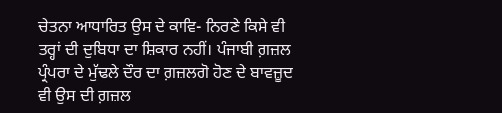ਚੇਤਨਾ ਆਧਾਰਿਤ ਉਸ ਦੇ ਕਾਵਿ- ਨਿਰਣੇ ਕਿਸੇ ਵੀ ਤਰ੍ਹਾਂ ਦੀ ਦੁਬਿਧਾ ਦਾ ਸ਼ਿਕਾਰ ਨਹੀਂ। ਪੰਜਾਬੀ ਗ਼ਜ਼ਲ ਪ੍ਰੰਪਰਾ ਦੇ ਮੁੱਢਲੇ ਦੌਰ ਦਾ ਗ਼ਜ਼ਲਗੋ ਹੋਣ ਦੇ ਬਾਵਜ਼ੂਦ ਵੀ ਉਸ ਦੀ ਗ਼ਜ਼ਲ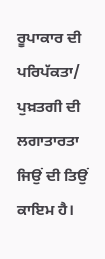ਰੂਪਾਕਾਰ ਦੀ ਪਰਿਪੱਕਤਾ/ ਪੁਖ਼ਤਗੀ ਦੀ ਲਗਾਤਾਰਤਾ ਜਿਉਂ ਦੀ ਤਿਉਂ ਕਾਇਮ ਹੈ।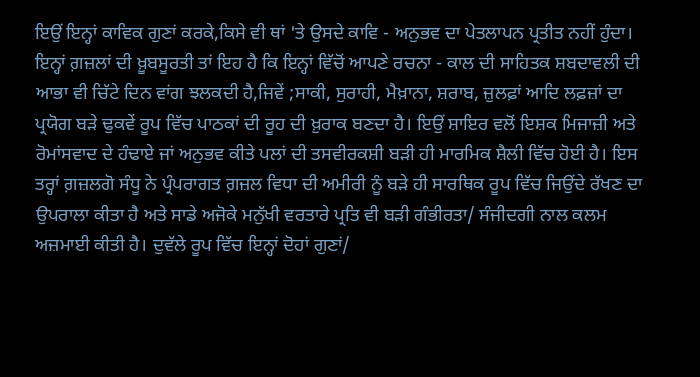ਇਉਂ ਇਨ੍ਹਾਂ ਕਾਵਿਕ ਗੁਣਾਂ ਕਰਕੇ,ਕਿਸੇ ਵੀ ਥਾਂ 'ਤੇ ਉਸਦੇ ਕਾਵਿ - ਅਨੁਭਵ ਦਾ ਪੇਤਲਾਪਨ ਪ੍ਰਤੀਤ ਨਹੀਂ ਹੁੰਦਾ। ਇਨ੍ਹਾਂ ਗ਼ਜ਼ਲਾਂ ਦੀ ਖ਼ੂਬਸੂਰਤੀ ਤਾਂ ਇਹ ਹੈ ਕਿ ਇਨ੍ਹਾਂ ਵਿੱਚੋਂ ਆਪਣੇ ਰਚਨਾ - ਕਾਲ ਦੀ ਸਾਹਿਤਕ ਸ਼ਬਦਾਵਲੀ ਦੀ ਆਭਾ ਵੀ ਚਿੱਟੇ ਦਿਨ ਵਾਂਗ ਝਲਕਦੀ ਹੈ,ਜਿਵੇਂ ;ਸਾਕੀ, ਸੁਰਾਹੀ, ਮੈਖ਼ਾਨਾ, ਸ਼ਰਾਬ, ਜ਼ੁਲਫ਼ਾਂ ਆਦਿ ਲਫ਼ਜ਼ਾਂ ਦਾ ਪ੍ਰਯੋਗ ਬੜੇ ਢੁਕਵੇਂ ਰੂਪ ਵਿੱਚ ਪਾਠਕਾਂ ਦੀ ਰੂਹ ਦੀ ਖ਼ੁਰਾਕ ਬਣਦਾ ਹੈ। ਇਉਂ ਸ਼ਾਇਰ ਵਲੋਂ ਇਸ਼ਕ ਮਿਜਾਜ਼ੀ ਅਤੇ ਰੋਮਾਂਸਵਾਦ ਦੇ ਹੰਢਾਏ ਜਾਂ ਅਨੁਭਵ ਕੀਤੇ ਪਲਾਂ ਦੀ ਤਸਵੀਰਕਸ਼ੀ ਬੜੀ ਹੀ ਮਾਰਮਿਕ ਸ਼ੈਲੀ ਵਿੱਚ ਹੋਈ ਹੈ। ਇਸ ਤਰ੍ਹਾਂ ਗ਼ਜ਼ਲਗੋ ਸੰਧੂ ਨੇ ਪ੍ਰੰਪਰਾਗਤ ਗ਼ਜ਼ਲ ਵਿਧਾ ਦੀ ਅਮੀਰੀ ਨੂੰ ਬੜੇ ਹੀ ਸਾਰਥਿਕ ਰੂਪ ਵਿੱਚ ਜਿਉਂਦੇ ਰੱਖਣ ਦਾ ਉਪਰਾਲਾ ਕੀਤਾ ਹੈ ਅਤੇ ਸਾਡੇ ਅਜੋਕੇ ਮਨੁੱਖੀ ਵਰਤਾਰੇ ਪ੍ਰਤਿ ਵੀ ਬੜੀ ਗੰਭੀਰਤਾ/ ਸੰਜੀਦਗੀ ਨਾਲ ਕਲਮ ਅਜ਼ਮਾਈ ਕੀਤੀ ਹੈ। ਦੁਵੱਲੇ ਰੂਪ ਵਿੱਚ ਇਨ੍ਹਾਂ ਦੋਹਾਂ ਗੁਣਾਂ/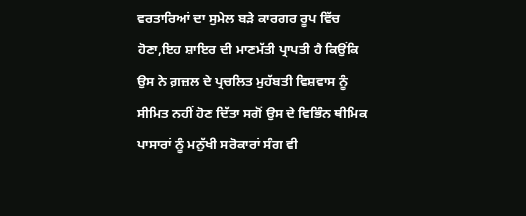ਵਰਤਾਰਿਆਂ ਦਾ ਸੁਮੇਲ ਬੜੇ ਕਾਰਗਰ ਰੂਪ ਵਿੱਚ ਹੋਣਾ,ਇਹ ਸ਼ਾਇਰ ਦੀ ਮਾਣਮੱਤੀ ਪ੍ਰਾਪਤੀ ਹੈ ਕਿਉਂਕਿ ਉਸ ਨੇ ਗ਼ਜ਼ਲ ਦੇ ਪ੍ਰਚਲਿਤ ਮੁਹੱਬਤੀ ਵਿਸ਼ਵਾਸ ਨੂੰ ਸੀਮਿਤ ਨਹੀਂ ਹੋਣ ਦਿੱਤਾ ਸਗੋਂ ਉਸ ਦੇ ਵਿਭਿੰਨ ਥੀਮਿਕ ਪਾਸਾਰਾਂ ਨੂੰ ਮਨੁੱਖੀ ਸਰੋਕਾਰਾਂ ਸੰਗ ਵੀ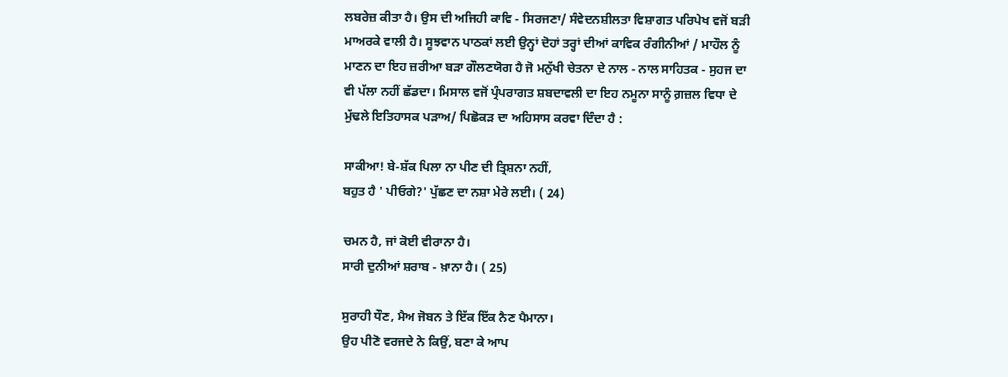ਲਬਰੇਜ਼ ਕੀਤਾ ਹੈ। ਉਸ ਦੀ ਅਜਿਹੀ ਕਾਵਿ - ਸਿਰਜਣਾ/ ਸੰਵੇਦਨਸ਼ੀਲਤਾ ਵਿਸ਼ਾਗਤ ਪਰਿਪੇਖ ਵਜੋਂ ਬੜੀ ਮਾਅਰਕੇ ਵਾਲੀ ਹੈ। ਸੂਝਵਾਨ ਪਾਠਕਾਂ ਲਈ ਉਨ੍ਹਾਂ ਦੋਹਾਂ ਤਰ੍ਹਾਂ ਦੀਆਂ ਕਾਵਿਕ ਰੰਗੀਨੀਆਂ / ਮਾਹੌਲ ਨੂੰ ਮਾਣਨ ਦਾ ਇਹ ਜ਼ਰੀਆ ਬੜਾ ਗੌਲਣਯੋਗ ਹੈ ਜੋ ਮਨੁੱਖੀ ਚੇਤਨਾ ਦੇ ਨਾਲ - ਨਾਲ ਸਾਹਿਤਕ - ਸੁਹਜ ਦਾ ਵੀ ਪੱਲਾ ਨਹੀਂ ਛੱਡਦਾ। ਮਿਸਾਲ ਵਜੋਂ ਪ੍ਰੰਪਰਾਗਤ ਸ਼ਬਦਾਵਲੀ ਦਾ ਇਹ ਨਮੂਨਾ ਸਾਨੂੰ ਗ਼ਜ਼ਲ ਵਿਧਾ ਦੇ ਮੁੱਢਲੇ ਇਤਿਹਾਸਕ ਪੜਾਅ/ ਪਿਛੋਕੜ ਦਾ ਅਹਿਸਾਸ ਕਰਵਾ ਦਿੰਦਾ ਹੈ :

ਸਾਕੀਆ! ਬੇ-ਸ਼ੱਕ ਪਿਲਾ ਨਾ ਪੀਣ ਦੀ ਤ੍ਰਿਸ਼ਨਾ ਨਹੀਂ,
ਬਹੁਤ ਹੈ ' ਪੀਓਗੇ?' ਪੁੱਛਣ ਦਾ ਨਸ਼ਾ ਮੇਰੇ ਲਈ। ( 24)

ਚਮਨ ਹੈ, ਜਾਂ ਕੋਈ ਵੀਰਾਨਾ ਹੈ।
ਸਾਰੀ ਦੁਨੀਆਂ ਸ਼ਰਾਬ - ਖ਼ਾਨਾ ਹੈ। ( 25)

ਸੁਰਾਹੀ ਧੌਣ, ਮੈਅ ਜੋਬਨ ਤੇ ਇੱਕ ਇੱਕ ਨੈਣ ਪੈਮਾਨਾ।
ਉਹ ਪੀਣੋ ਵਰਜਦੇ ਨੇ ਕਿਉਂ, ਬਣਾ ਕੇ ਆਪ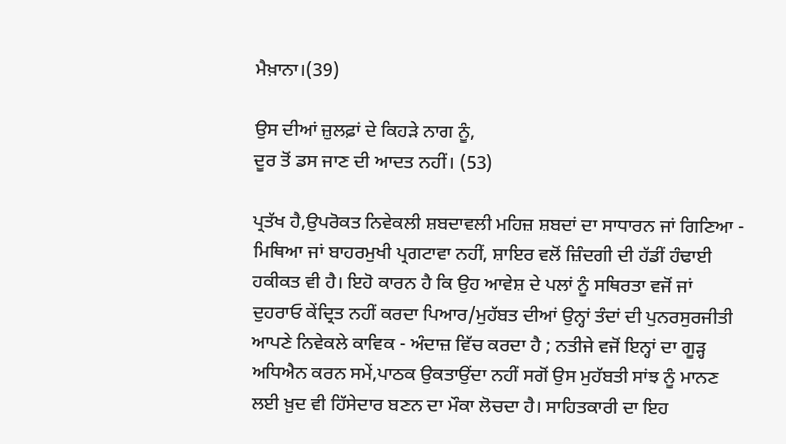ਮੈਖ਼ਾਨਾ।(39)

ਉਸ ਦੀਆਂ ਜ਼ੁਲਫ਼ਾਂ ਦੇ ਕਿਹੜੇ ਨਾਗ ਨੂੰ,
ਦੂਰ ਤੋਂ ਡਸ ਜਾਣ ਦੀ ਆਦਤ ਨਹੀਂ। (53)

ਪ੍ਰਤੱਖ ਹੈ,ਉਪਰੋਕਤ ਨਿਵੇਕਲੀ ਸ਼ਬਦਾਵਲੀ ਮਹਿਜ਼ ਸ਼ਬਦਾਂ ਦਾ ਸਾਧਾਰਨ ਜਾਂ ਗਿਣਿਆ - ਮਿਥਿਆ ਜਾਂ ਬਾਹਰਮੁਖੀ ਪ੍ਰਗਟਾਵਾ ਨਹੀਂ, ਸ਼ਾਇਰ ਵਲੋਂ ਜ਼ਿੰਦਗੀ ਦੀ ਹੱਡੀਂ ਹੰਢਾਈ ਹਕੀਕਤ ਵੀ ਹੈ। ਇਹੋ ਕਾਰਨ ਹੈ ਕਿ ਉਹ ਆਵੇਸ਼ ਦੇ ਪਲਾਂ ਨੂੰ ਸਥਿਰਤਾ ਵਜੋਂ ਜਾਂ ਦੁਹਰਾਓ ਕੇਂਦ੍ਰਿਤ ਨਹੀਂ ਕਰਦਾ ਪਿਆਰ/ਮੁਹੱਬਤ ਦੀਆਂ ਉਨ੍ਹਾਂ ਤੰਦਾਂ ਦੀ ਪੁਨਰਸੁਰਜੀਤੀ ਆਪਣੇ ਨਿਵੇਕਲੇ ਕਾਵਿਕ - ਅੰਦਾਜ਼ ਵਿੱਚ ਕਰਦਾ ਹੈ ; ਨਤੀਜੇ ਵਜੋਂ ਇਨ੍ਹਾਂ ਦਾ ਗੂੜ੍ਹ ਅਧਿਐਨ ਕਰਨ ਸਮੇਂ,ਪਾਠਕ ਉਕਤਾਉਂਦਾ ਨਹੀਂ ਸਗੋਂ ਉਸ ਮੁਹੱਬਤੀ ਸਾਂਝ ਨੂੰ ਮਾਨਣ ਲਈ ਖ਼ੁਦ ਵੀ ਹਿੱਸੇਦਾਰ ਬਣਨ ਦਾ ਮੌਕਾ ਲੋਚਦਾ ਹੈ। ਸਾਹਿਤਕਾਰੀ ਦਾ ਇਹ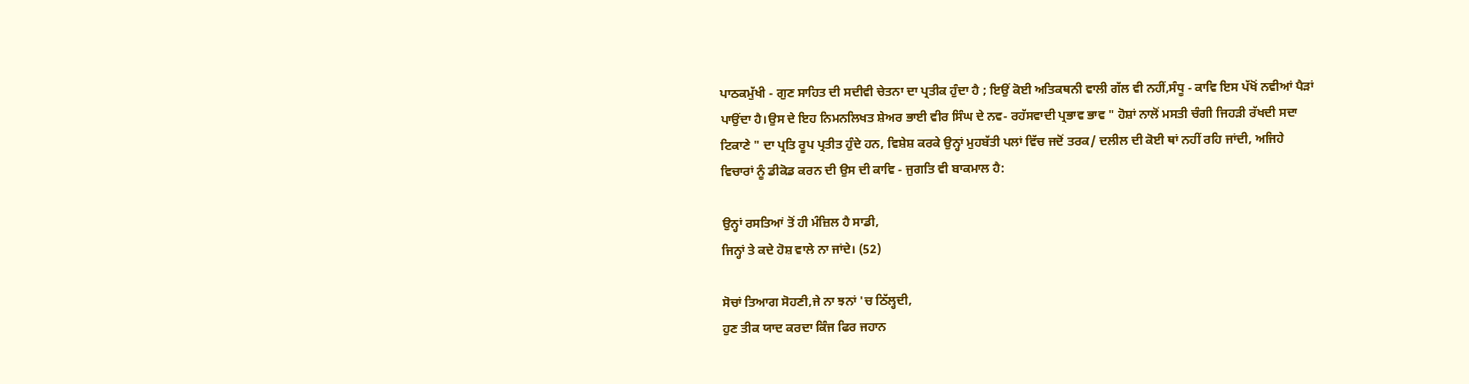ਪਾਠਕਮੁੱਖੀ - ਗੁਣ ਸਾਹਿਤ ਦੀ ਸਦੀਵੀ ਚੇਤਨਾ ਦਾ ਪ੍ਰਤੀਕ ਹੁੰਦਾ ਹੈ ; ਇਉਂ ਕੋਈ ਅਤਿਕਥਨੀ ਵਾਲੀ ਗੱਲ ਵੀ ਨਹੀਂ,ਸੰਧੂ - ਕਾਵਿ ਇਸ ਪੱਖੋਂ ਨਵੀਆਂ ਪੈੜਾਂ ਪਾਉਂਦਾ ਹੈ।ਉਸ ਦੇ ਇਹ ਨਿਮਨਲਿਖਤ ਸ਼ੇਅਰ ਭਾਈ ਵੀਰ ਸਿੰਘ ਦੇ ਨਵ- ਰਹੱਸਵਾਦੀ ਪ੍ਰਭਾਵ ਭਾਵ " ਹੋਸ਼ਾਂ ਨਾਲੋਂ ਮਸਤੀ ਚੰਗੀ ਜਿਹੜੀ ਰੱਖਦੀ ਸਦਾ ਟਿਕਾਣੇ " ਦਾ ਪ੍ਰਤਿ ਰੂਪ ਪ੍ਰਤੀਤ ਹੁੰਦੇ ਹਨ, ਵਿਸ਼ੇਸ਼ ਕਰਕੇ ਉਨ੍ਹਾਂ ਮੁਹਬੱਤੀ ਪਲਾਂ ਵਿੱਚ ਜਦੋਂ ਤਰਕ/ ਦਲੀਲ ਦੀ ਕੋਈ ਥਾਂ ਨਹੀਂ ਰਹਿ ਜਾਂਦੀ, ਅਜਿਹੇ ਵਿਚਾਰਾਂ ਨੂੰ ਡੀਕੋਡ ਕਰਨ ਦੀ ਉਸ ਦੀ ਕਾਵਿ - ਜੁਗਤਿ ਵੀ ਬਾਕਮਾਲ ਹੈ:

ਉਨ੍ਹਾਂ ਰਸਤਿਆਂ ਤੋਂ ਹੀ ਮੰਜ਼ਿਲ ਹੈ ਸਾਡੀ,
ਜਿਨ੍ਹਾਂ ਤੇ ਕਦੇ ਹੋਸ਼ ਵਾਲੇ ਨਾ ਜਾਂਦੇ। (52)

ਸੋਚਾਂ ਤਿਆਗ ਸੋਹਣੀ,ਜੇ ਨਾ ਝਨਾਂ 'ਚ ਠਿੱਲ੍ਹਦੀ,
ਹੁਣ ਤੀਕ ਯਾਦ ਕਰਦਾ ਕਿੰਜ ਫਿਰ ਜਹਾਨ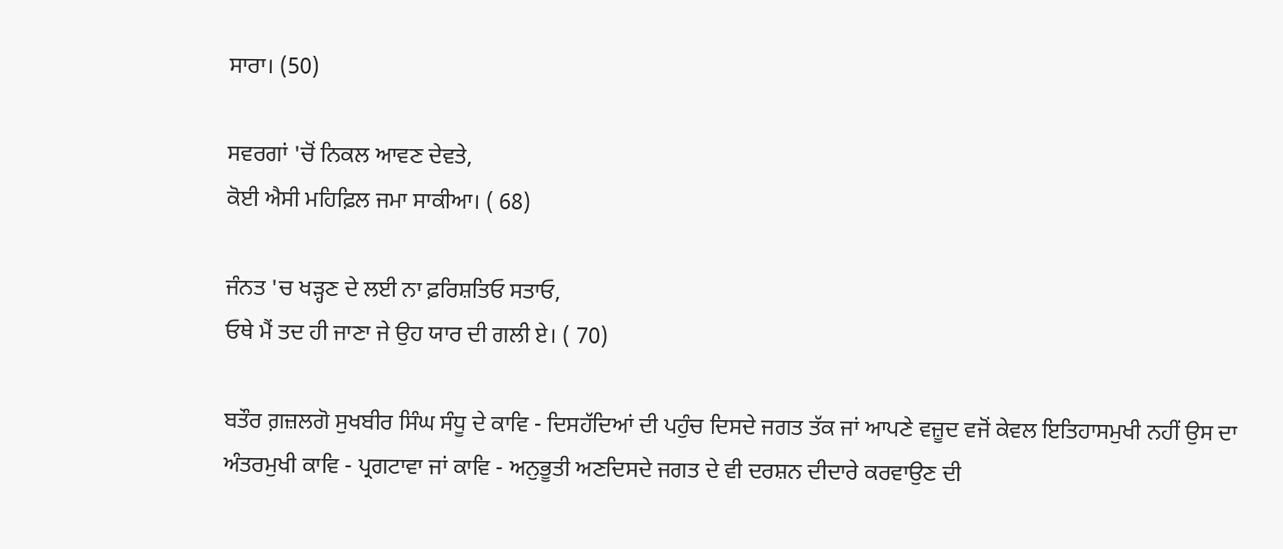ਸਾਰਾ। (50)

ਸਵਰਗਾਂ 'ਚੋਂ ਨਿਕਲ ਆਵਣ ਦੇਵਤੇ,
ਕੋਈ ਐਸੀ ਮਹਿਫ਼ਿਲ ਜਮਾ ਸਾਕੀਆ। ( 68)

ਜੰਨਤ 'ਚ ਖੜ੍ਹਣ ਦੇ ਲਈ ਨਾ ਫ਼ਰਿਸ਼ਤਿਓ ਸਤਾਓ,
ਓਥੇ ਮੈਂ ਤਦ ਹੀ ਜਾਣਾ ਜੇ ਉਹ ਯਾਰ ਦੀ ਗਲੀ ਏ। ( 70)

ਬਤੌਰ ਗ਼ਜ਼ਲਗੋ ਸੁਖਬੀਰ ਸਿੰਘ ਸੰਧੂ ਦੇ ਕਾਵਿ - ਦਿਸਹੱਦਿਆਂ ਦੀ ਪਹੁੰਚ ਦਿਸਦੇ ਜਗਤ ਤੱਕ ਜਾਂ ਆਪਣੇ ਵਜ਼ੂਦ ਵਜੋਂ ਕੇਵਲ ਇਤਿਹਾਸਮੁਖੀ ਨਹੀਂ ਉਸ ਦਾ ਅੰਤਰਮੁਖੀ ਕਾਵਿ - ਪ੍ਰਗਟਾਵਾ ਜਾਂ ਕਾਵਿ - ਅਨੁਭੂਤੀ ਅਣਦਿਸਦੇ ਜਗਤ ਦੇ ਵੀ ਦਰਸ਼ਨ ਦੀਦਾਰੇ ਕਰਵਾਉਣ ਦੀ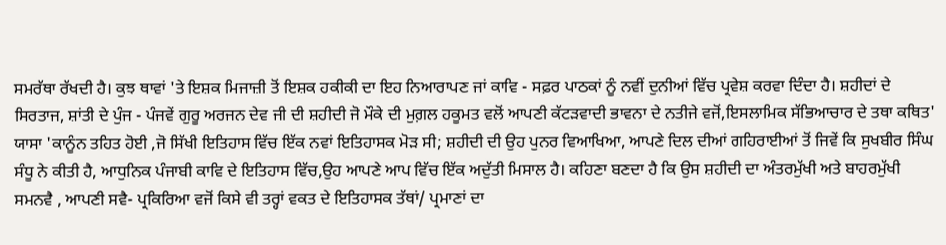ਸਮਰੱਥਾ ਰੱਖਦੀ ਹੈ। ਕੁਝ ਥਾਵਾਂ 'ਤੇ ਇਸ਼ਕ ਮਿਜਾਜ਼ੀ ਤੋਂ ਇਸ਼ਕ ਹਕੀਕੀ ਦਾ ਇਹ ਨਿਆਰਾਪਣ ਜਾਂ ਕਾਵਿ - ਸਫ਼ਰ ਪਾਠਕਾਂ ਨੂੰ ਨਵੀਂ ਦੁਨੀਆਂ ਵਿੱਚ ਪ੍ਰਵੇਸ਼ ਕਰਵਾ ਦਿੰਦਾ ਹੈ। ਸ਼ਹੀਦਾਂ ਦੇ ਸਿਰਤਾਜ, ਸ਼ਾਂਤੀ ਦੇ ਪੁੰਜ - ਪੰਜਵੇਂ ਗੁਰੂ ਅਰਜਨ ਦੇਵ ਜੀ ਦੀ ਸ਼ਹੀਦੀ ਜੋ ਮੌਕੇ ਦੀ ਮੁਗ਼ਲ ਹਕੂਮਤ ਵਲੋਂ ਆਪਣੀ ਕੱਟੜਵਾਦੀ ਭਾਵਨਾ ਦੇ ਨਤੀਜੇ ਵਜੋਂ,ਇਸਲਾਮਿਕ ਸੱਭਿਆਚਾਰ ਦੇ ਤਥਾ ਕਥਿਤ' ਯਾਸਾ 'ਕਾਨੂੰਨ ਤਹਿਤ ਹੋਈ ,ਜੋ ਸਿੱਖੀ ਇਤਿਹਾਸ ਵਿੱਚ ਇੱਕ ਨਵਾਂ ਇਤਿਹਾਸਕ ਮੋੜ ਸੀ; ਸ਼ਹੀਦੀ ਦੀ ਉਹ ਪੁਨਰ ਵਿਆਖਿਆ, ਆਪਣੇ ਦਿਲ ਦੀਆਂ ਗਹਿਰਾਈਆਂ ਤੋਂ ਜਿਵੇਂ ਕਿ ਸੁਖਬੀਰ ਸਿੰਘ ਸੰਧੂ ਨੇ ਕੀਤੀ ਹੈ, ਆਧੁਨਿਕ ਪੰਜਾਬੀ ਕਾਵਿ ਦੇ ਇਤਿਹਾਸ ਵਿੱਚ,ਉਹ ਆਪਣੇ ਆਪ ਵਿੱਚ ਇੱਕ ਅਦੁੱਤੀ ਮਿਸਾਲ ਹੈ। ਕਹਿਣਾ ਬਣਦਾ ਹੈ ਕਿ ਉਸ ਸ਼ਹੀਦੀ ਦਾ ਅੰਤਰਮੁੱਖੀ ਅਤੇ ਬਾਹਰਮੁੱਖੀ ਸਮਨਵੈ , ਆਪਣੀ ਸਵੈ- ਪ੍ਰਕਿਰਿਆ ਵਜੋਂ ਕਿਸੇ ਵੀ ਤਰ੍ਹਾਂ ਵਕਤ ਦੇ ਇਤਿਹਾਸਕ ਤੱਥਾਂ/ ਪ੍ਰਮਾਣਾਂ ਦਾ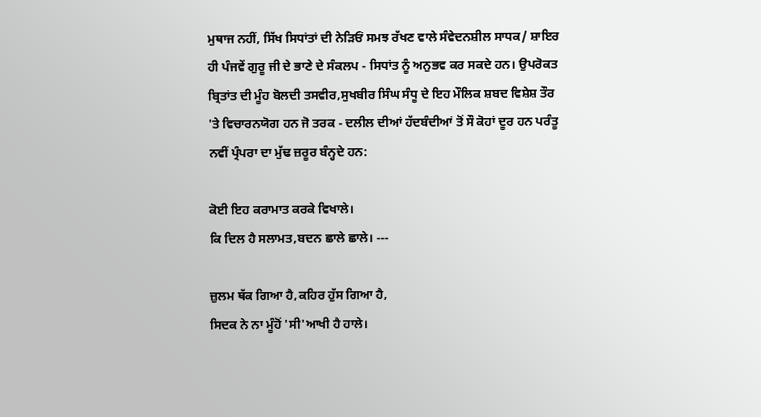ਮੁਥਾਜ ਨਹੀਂ, ਸਿੱਖ ਸਿਧਾਂਤਾਂ ਦੀ ਨੇੜਿਓਂ ਸਮਝ ਰੱਖਣ ਵਾਲੇ ਸੰਵੇਦਨਸ਼ੀਲ ਸਾਧਕ/ ਸ਼ਾਇਰ ਹੀ ਪੰਜਵੇਂ ਗੁਰੂ ਜੀ ਦੇ ਭਾਣੇ ਦੇ ਸੰਕਲਪ - ਸਿਧਾਂਤ ਨੂੰ ਅਨੁਭਵ ਕਰ ਸਕਦੇ ਹਨ। ਉਪਰੋਕਤ ਬ੍ਰਿਤਾਂਤ ਦੀ ਮੂੰਹ ਬੋਲਦੀ ਤਸਵੀਰ,ਸੁਖਬੀਰ ਸਿੰਘ ਸੰਧੂ ਦੇ ਇਹ ਮੌਲਿਕ ਸ਼ਬਦ ਵਿਸ਼ੇਸ਼ ਤੌਰ 'ਤੇ ਵਿਚਾਰਨਯੋਗ ਹਨ ਜੋ ਤਰਕ - ਦਲੀਲ ਦੀਆਂ ਹੱਦਬੰਦੀਆਂ ਤੋਂ ਸੌ ਕੋਹਾਂ ਦੂਰ ਹਨ ਪਰੰਤੂ ਨਵੀਂ ਪ੍ਰੰਪਰਾ ਦਾ ਮੁੱਢ ਜ਼ਰੂਰ ਬੰਨ੍ਹਦੇ ਹਨ:

ਕੋਈ ਇਹ ਕਰਾਮਾਤ ਕਰਕੇ ਵਿਖਾਲੇ।
ਕਿ ਦਿਲ ਹੈ ਸਲਾਮਤ,ਬਦਨ ਛਾਲੇ ਛਾਲੇ। ---

ਜ਼ੁਲਮ ਥੱਕ ਗਿਆ ਹੈ,ਕਹਿਰ ਹੁੱਸ ਗਿਆ ਹੈ,
ਸਿਦਕ ਨੇ ਨਾ ਮੂੰਹੋਂ 'ਸੀ'ਆਖੀ ਹੈ ਹਾਲੇ।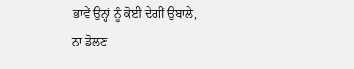ਭਾਵੇਂ ਉਨ੍ਹਾਂ ਨੂੰ ਕੋਈ ਦੇਗੀਂ ਉਬਾਲੇ,
ਨਾ ਡੋਲਣ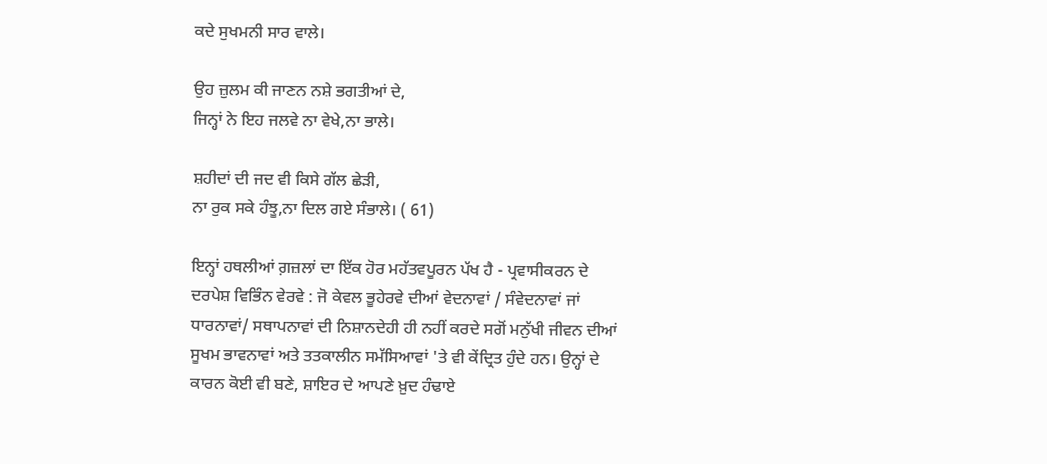ਕਦੇ ਸੁਖਮਨੀ ਸਾਰ ਵਾਲੇ।

ਉਹ ਜ਼ੁਲਮ ਕੀ ਜਾਣਨ ਨਸ਼ੇ ਭਗਤੀਆਂ ਦੇ,
ਜਿਨ੍ਹਾਂ ਨੇ ਇਹ ਜਲਵੇ ਨਾ ਵੇਖੇ,ਨਾ ਭਾਲੇ।

ਸ਼ਹੀਦਾਂ ਦੀ ਜਦ ਵੀ ਕਿਸੇ ਗੱਲ ਛੇੜੀ,
ਨਾ ਰੁਕ ਸਕੇ ਹੰਝੂ,ਨਾ ਦਿਲ ਗਏ ਸੰਭਾਲੇ। ( 61)

ਇਨ੍ਹਾਂ ਹਥਲੀਆਂ ਗ਼ਜ਼ਲਾਂ ਦਾ ਇੱਕ ਹੋਰ ਮਹੱਤਵਪੂਰਨ ਪੱਖ ਹੈ - ਪ੍ਰਵਾਸੀਕਰਨ ਦੇ ਦਰਪੇਸ਼ ਵਿਭਿੰਨ ਵੇਰਵੇ : ਜੋ ਕੇਵਲ ਭੂਹੇਰਵੇ ਦੀਆਂ ਵੇਦਨਾਵਾਂ / ਸੰਵੇਦਨਾਵਾਂ ਜਾਂ ਧਾਰਨਾਵਾਂ/ ਸਥਾਪਨਾਵਾਂ ਦੀ ਨਿਸ਼ਾਨਦੇਹੀ ਹੀ ਨਹੀਂ ਕਰਦੇ ਸਗੋਂ ਮਨੁੱਖੀ ਜੀਵਨ ਦੀਆਂ ਸੂਖਮ ਭਾਵਨਾਵਾਂ ਅਤੇ ਤਤਕਾਲੀਨ ਸਮੱਸਿਆਵਾਂ 'ਤੇ ਵੀ ਕੇਂਦ੍ਰਿਤ ਹੁੰਦੇ ਹਨ। ਉਨ੍ਹਾਂ ਦੇ ਕਾਰਨ ਕੋਈ ਵੀ ਬਣੇ, ਸ਼ਾਇਰ ਦੇ ਆਪਣੇ ਖ਼ੁਦ ਹੰਢਾਏ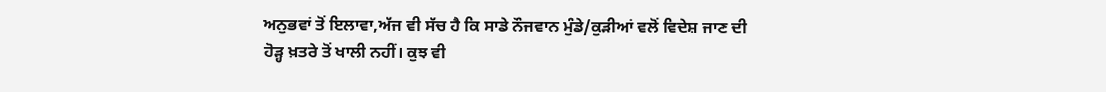ਅਨੁਭਵਾਂ ਤੋਂ ਇਲਾਵਾ,ਅੱਜ ਵੀ ਸੱਚ ਹੈ ਕਿ ਸਾਡੇ ਨੌਜਵਾਨ ਮੁੰਡੇ/ਕੁੜੀਆਂ ਵਲੋਂ ਵਿਦੇਸ਼ ਜਾਣ ਦੀ ਹੋੜ੍ਹ ਖ਼ਤਰੇ ਤੋਂ ਖਾਲੀ ਨਹੀਂ। ਕੁਝ ਵੀ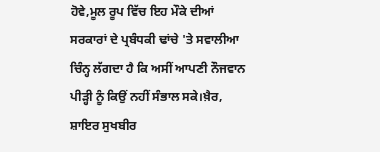ਹੋਵੇ,ਮੂਲ ਰੂਪ ਵਿੱਚ ਇਹ ਮੌਕੇ ਦੀਆਂ ਸਰਕਾਰਾਂ ਦੇ ਪ੍ਰਬੰਧਕੀ ਢਾਂਚੇ 'ਤੇ ਸਵਾਲੀਆ ਚਿੰਨ੍ਹ ਲੱਗਦਾ ਹੈ ਕਿ ਅਸੀਂ ਆਪਣੀ ਨੌਜਵਾਨ ਪੀੜ੍ਹੀ ਨੂੰ ਕਿਉਂ ਨਹੀਂ ਸੰਭਾਲ ਸਕੇ।ਖ਼ੈਰ, ਸ਼ਾਇਰ ਸੁਖਬੀਰ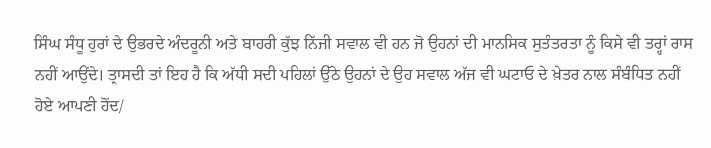ਸਿੰਘ ਸੰਧੂ ਹੁਰਾਂ ਦੇ ਉਭਰਦੇ ਅੰਦਰੂਨੀ ਅਤੇ ਬਾਹਰੀ ਕੁੱਝ ਨਿੱਜੀ ਸਵਾਲ ਵੀ ਹਨ ਜੋ ਉਹਨਾਂ ਦੀ ਮਾਨਸਿਕ ਸੁਤੰਤਰਤਾ ਨੂੰ ਕਿਸੇ ਵੀ ਤਰ੍ਹਾਂ ਰਾਸ ਨਹੀਂ ਆਉਂਦੇ। ਤ੍ਰਾਸਦੀ ਤਾਂ ਇਹ ਹੈ ਕਿ ਅੱਧੀ ਸਦੀ ਪਹਿਲਾਂ ਉੱਠੇ ਉਹਨਾਂ ਦੇ ਉਹ ਸਵਾਲ ਅੱਜ ਵੀ ਘਟਾਓ ਦੇ ਖ਼ੇਤਰ ਨਾਲ ਸੰਬੰਧਿਤ ਨਹੀਂ ਹੋਏ ਆਪਣੀ ਹੋਂਦ/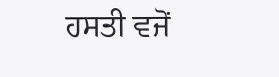ਹਸਤੀ ਵਜੋਂ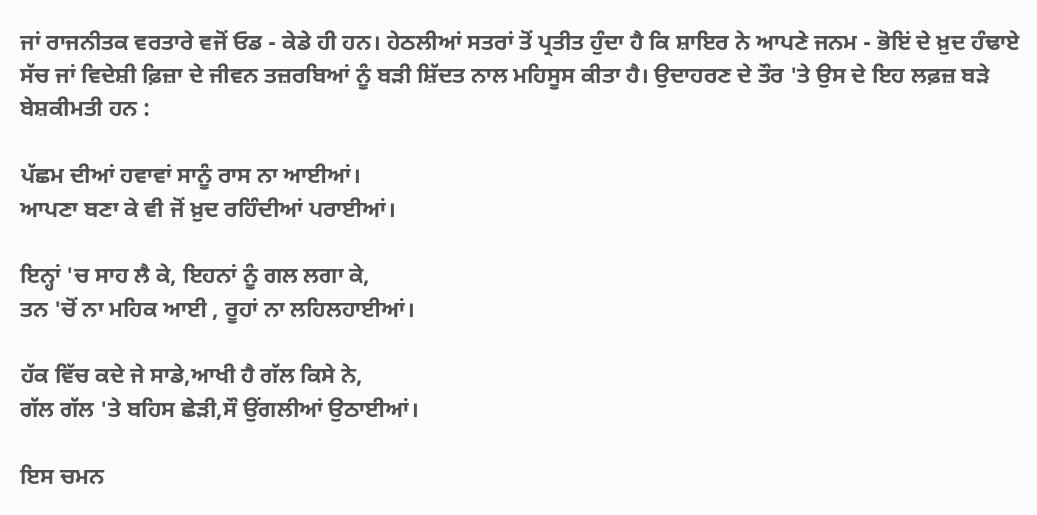ਜਾਂ ਰਾਜਨੀਤਕ ਵਰਤਾਰੇ ਵਜੋਂ ਓਡ - ਕੇਡੇ ਹੀ ਹਨ। ਹੇਠਲੀਆਂ ਸਤਰਾਂ ਤੋਂ ਪ੍ਰਤੀਤ ਹੁੰਦਾ ਹੈ ਕਿ ਸ਼ਾਇਰ ਨੇ ਆਪਣੇ ਜਨਮ - ਭੋਇਂ ਦੇ ਖ਼ੁਦ ਹੰਢਾਏ ਸੱਚ ਜਾਂ ਵਿਦੇਸ਼ੀ ਫ਼ਿਜ਼ਾ ਦੇ ਜੀਵਨ ਤਜ਼ਰਬਿਆਂ ਨੂੰ ਬੜੀ ਸ਼ਿੱਦਤ ਨਾਲ ਮਹਿਸੂਸ ਕੀਤਾ ਹੈ। ਉਦਾਹਰਣ ਦੇ ਤੌਰ 'ਤੇ ਉਸ ਦੇ ਇਹ ਲਫ਼ਜ਼ ਬੜੇ ਬੇਸ਼ਕੀਮਤੀ ਹਨ :

ਪੱਛਮ ਦੀਆਂ ਹਵਾਵਾਂ ਸਾਨੂੰ ਰਾਸ ਨਾ ਆਈਆਂ।
ਆਪਣਾ ਬਣਾ ਕੇ ਵੀ ਜੋਂ ਖ਼ੁਦ ਰਹਿੰਦੀਆਂ ਪਰਾਈਆਂ।

ਇਨ੍ਹਾਂ 'ਚ ਸਾਹ ਲੈ ਕੇ, ਇਹਨਾਂ ਨੂੰ ਗਲ ਲਗਾ ਕੇ,
ਤਨ 'ਚੋਂ ਨਾ ਮਹਿਕ ਆਈ , ਰੂਹਾਂ ਨਾ ਲਹਿਲਹਾਈਆਂ।

ਹੱਕ ਵਿੱਚ ਕਦੇ ਜੇ ਸਾਡੇ,ਆਖੀ ਹੈ ਗੱਲ ਕਿਸੇ ਨੇ,
ਗੱਲ ਗੱਲ 'ਤੇ ਬਹਿਸ ਛੇੜੀ,ਸੌ ਉਂਗਲੀਆਂ ਉਠਾਈਆਂ।

ਇਸ ਚਮਨ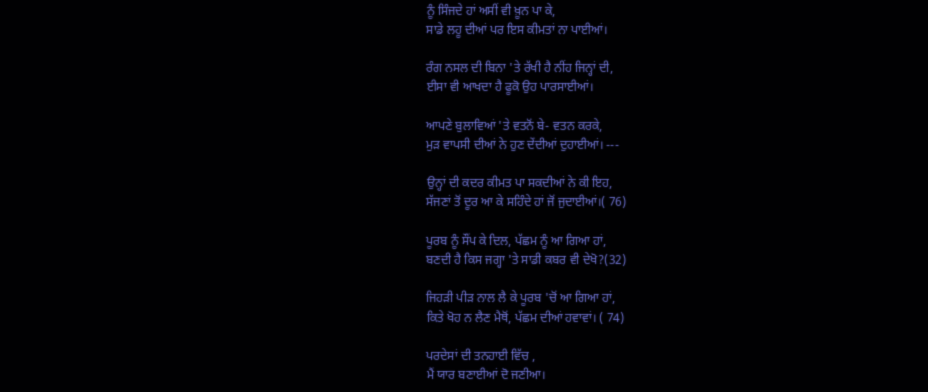ਨੂੰ ਸਿੰਜਦੇ ਹਾਂ ਅਸੀਂ ਵੀ ਖ਼ੂਨ ਪਾ ਕੇ,
ਸਾਡੇ ਲਹੂ ਦੀਆਂ ਪਰ ਇਸ ਕੀਮਤਾਂ ਨਾ ਪਾਈਆਂ।

ਰੰਗ ਨਸਲ ਦੀ ਬਿਨਾ 'ਤੇ ਰੱਖੀ ਹੈ ਨੀਂਹ ਜਿਨ੍ਹਾਂ ਦੀ,
ਈਸਾ ਵੀ ਆਖਦਾ ਹੈ ਫੂਕੋ ਉਹ ਪਾਰਸਾਈਆਂ।

ਆਪਣੇ ਬੁਲਾਵਿਆਂ 'ਤੇ ਵਤਨੋਂ ਬੇ- ਵਤਨ ਕਰਕੇ,
ਮੁੜ ਵਾਪਸੀ ਦੀਆਂ ਨੇ ਹੁਣ ਦੇਂਦੀਆਂ ਦੁਹਾਈਆਂ। ---

ਉਨ੍ਹਾਂ ਦੀ ਕਦਰ ਕੀਮਤ ਪਾ ਸਕਦੀਆਂ ਨੇ ਕੀ ਇਹ,
ਸੱਜਣਾਂ ਤੋਂ ਦੂਰ ਆ ਕੇ ਸਹਿੰਦੇ ਹਾਂ ਜੋਂ ਜੁਦਾਈਆਂ।( 76)

ਪੂਰਬ ਨੂੰ ਸੌਂਪ ਕੇ ਦਿਲ, ਪੱਛਮ ਨੂੰ ਆ ਗਿਆ ਹਾਂ,
ਬਣਦੀ ਹੈ ਕਿਸ ਜਗ੍ਹਾ 'ਤੇ ਸਾਡੀ ਕਬਰ ਵੀ ਦੇਖੋ?(32)

ਜਿਹੜੀ ਪੀੜ ਨਾਲ ਲੈ ਕੇ ਪੂਰਬ 'ਚੋਂ ਆ ਗਿਆ ਹਾਂ,
ਕਿਤੇ ਖੋਹ ਨ ਲੈਣ ਮੈਥੋਂ, ਪੱਛਮ ਦੀਆਂ ਹਵਾਵਾਂ। ( 74)

ਪਰਦੇਸਾਂ ਦੀ ਤਨਹਾਈ ਵਿੱਚ ,
ਮੈਂ ਯਾਰ ਬਣਾਈਆਂ ਦੋ ਜਣੀਆ।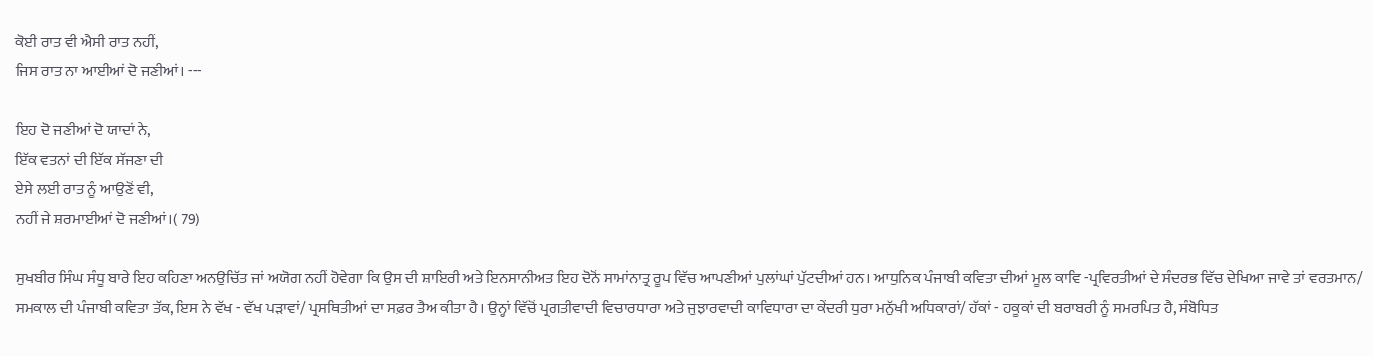ਕੋਈ ਰਾਤ ਵੀ ਐਸੀ ਰਾਤ ਨਹੀਂ,
ਜਿਸ ਰਾਤ ਨਾ ਆਈਆਂ ਦੋ ਜਣੀਆਂ। ---

ਇਹ ਦੋ ਜਣੀਆਂ ਦੋ ਯਾਦਾਂ ਨੇ,
ਇੱਕ ਵਤਨਾਂ ਦੀ ਇੱਕ ਸੱਜਣਾ ਦੀ
ਏਸੇ ਲਈ ਰਾਤ ਨੂੰ ਆਉਣੋਂ ਵੀ,
ਨਹੀਂ ਜੇ ਸ਼ਰਮਾਈਆਂ ਦੋ ਜਣੀਆਂ।( 79)

ਸੁਖਬੀਰ ਸਿੰਘ ਸੰਧੂ ਬਾਰੇ ਇਹ ਕਹਿਣਾ ਅਨਉਚਿੱਤ ਜਾਂ ਅਯੋਗ ਨਹੀਂ ਹੋਵੇਗਾ ਕਿ ਉਸ ਦੀ ਸ਼ਾਇਰੀ ਅਤੇ ਇਨਸਾਨੀਅਤ ਇਹ ਦੋਨੋਂ ਸਾਮਾਂਨਾਤ੍ਰ ਰੂਪ ਵਿੱਚ ਆਪਣੀਆਂ ਪੁਲਾਂਘਾਂ ਪੁੱਟਦੀਆਂ ਹਨ। ਆਧੁਨਿਕ ਪੰਜਾਬੀ ਕਵਿਤਾ ਦੀਆਂ ਮੂਲ ਕਾਵਿ -ਪ੍ਰਵਿਰਤੀਆਂ ਦੇ ਸੰਦਰਭ ਵਿੱਚ ਦੇਖਿਆ ਜਾਵੇ ਤਾਂ ਵਰਤਮਾਨ/ ਸਮਕਾਲ ਦੀ ਪੰਜਾਬੀ ਕਵਿਤਾ ਤੱਕ, ਇਸ ਨੇ ਵੱਖ - ਵੱਖ ਪੜਾਵਾਂ/ ਪ੍ਰਸਥਿਤੀਆਂ ਦਾ ਸਫ਼ਰ ਤੈਅ ਕੀਤਾ ਹੈ। ਉਨ੍ਹਾਂ ਵਿੱਚੋਂ ਪ੍ਰਗਤੀਵਾਦੀ ਵਿਚਾਰਧਾਰਾ ਅਤੇ ਜੁਝਾਰਵਾਦੀ ਕਾਵਿਧਾਰਾ ਦਾ ਕੇਂਦਰੀ ਧੁਰਾ ਮਨੁੱਖੀ ਅਧਿਕਾਰਾਂ/ ਹੱਕਾਂ - ਹਕੂਕਾਂ ਦੀ ਬਰਾਬਰੀ ਨੂੰ ਸਮਰਪਿਤ ਹੈ, ਸੰਬੋਧਿਤ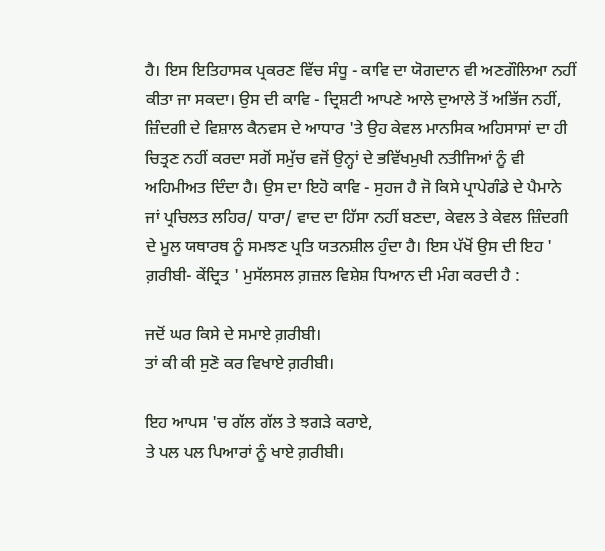ਹੈ। ਇਸ ਇਤਿਹਾਸਕ ਪ੍ਰਕਰਣ ਵਿੱਚ ਸੰਧੂ - ਕਾਵਿ ਦਾ ਯੋਗਦਾਨ ਵੀ ਅਣਗੌਲਿਆ ਨਹੀਂ ਕੀਤਾ ਜਾ ਸਕਦਾ। ਉਸ ਦੀ ਕਾਵਿ - ਦ੍ਰਿਸ਼ਟੀ ਆਪਣੇ ਆਲੇ ਦੁਆਲੇ ਤੋਂ ਅਭਿੱਜ ਨਹੀਂ, ਜ਼ਿੰਦਗੀ ਦੇ ਵਿਸ਼ਾਲ ਕੈਨਵਸ ਦੇ ਆਧਾਰ 'ਤੇ ਉਹ ਕੇਵਲ ਮਾਨਸਿਕ ਅਹਿਸਾਸਾਂ ਦਾ ਹੀ ਚਿਤ੍ਰਣ ਨਹੀਂ ਕਰਦਾ ਸਗੋਂ ਸਮੁੱਚ ਵਜੋਂ ਉਨ੍ਹਾਂ ਦੇ ਭਵਿੱਖਮੁਖੀ ਨਤੀਜਿਆਂ ਨੂੰ ਵੀ ਅਹਿਮੀਅਤ ਦਿੰਦਾ ਹੈ। ਉਸ ਦਾ ਇਹੋ ਕਾਵਿ - ਸੁਹਜ ਹੈ ਜੋ ਕਿਸੇ ਪ੍ਰਾਪੇਗੰਡੇ ਦੇ ਪੈਮਾਨੇ ਜਾਂ ਪ੍ਰਚਿਲਤ ਲਹਿਰ/ ਧਾਰਾ/ ਵਾਦ ਦਾ ਹਿੱਸਾ ਨਹੀਂ ਬਣਦਾ, ਕੇਵਲ ਤੇ ਕੇਵਲ ਜ਼ਿੰਦਗੀ ਦੇ ਮੂਲ ਯਥਾਰਥ ਨੂੰ ਸਮਝਣ ਪ੍ਰਤਿ ਯਤਨਸ਼ੀਲ ਹੁੰਦਾ ਹੈ। ਇਸ ਪੱਖੋਂ ਉਸ ਦੀ ਇਹ ' ਗ਼ਰੀਬੀ- ਕੇਂਦ੍ਰਿਤ ' ਮੁਸੱਲਸਲ ਗ਼ਜ਼ਲ ਵਿਸ਼ੇਸ਼ ਧਿਆਨ ਦੀ ਮੰਗ ਕਰਦੀ ਹੈ :

ਜਦੋਂ ਘਰ ਕਿਸੇ ਦੇ ਸਮਾਏ ਗ਼ਰੀਬੀ।
ਤਾਂ ਕੀ ਕੀ ਸੁਣੋ ਕਰ ਵਿਖਾਏ ਗ਼ਰੀਬੀ।

ਇਹ ਆਪਸ 'ਚ ਗੱਲ ਗੱਲ ਤੇ ਝਗੜੇ ਕਰਾਏ,
ਤੇ ਪਲ ਪਲ ਪਿਆਰਾਂ ਨੂੰ ਖਾਏ ਗ਼ਰੀਬੀ।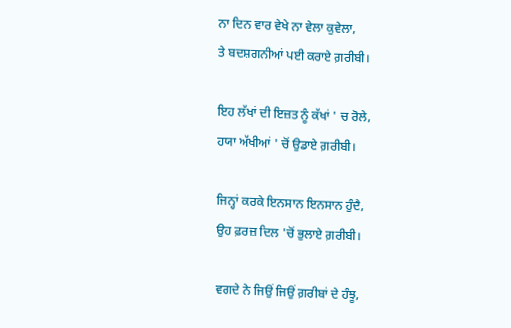ਨਾ ਦਿਨ ਵਾਰ ਵੇਖੇ ਨਾ ਵੇਲਾ ਕੁਵੇਲਾ,
ਤੇ ਬਦਸ਼ਗਨੀਆਂ ਪਈ ਕਰਾਏ ਗ਼ਰੀਬੀ।

ਇਹ ਲੱਖਾਂ ਦੀ ਇਜ਼ਤ ਨੂੰ ਕੱਖਾਂ ' ਚ ਰੋਲੇ,
ਹਯਾ ਅੱਖੀਆਂ ' ਚੋਂ ਉਡਾਏ ਗ਼ਰੀਬੀ।

ਜਿਨ੍ਹਾਂ ਕਰਕੇ ਇਨਸਾਨ ਇਨਸਾਨ ਹੁੰਦੈ,
ਉਹ ਫ਼ਰਜ਼ ਦਿਲ 'ਚੋਂ ਭੁਲਾਏ ਗ਼ਰੀਬੀ।

ਵਗਦੇ ਨੇ ਜਿਉਂ ਜਿਉਂ ਗ਼ਰੀਬਾਂ ਦੇ ਹੰਝੂ,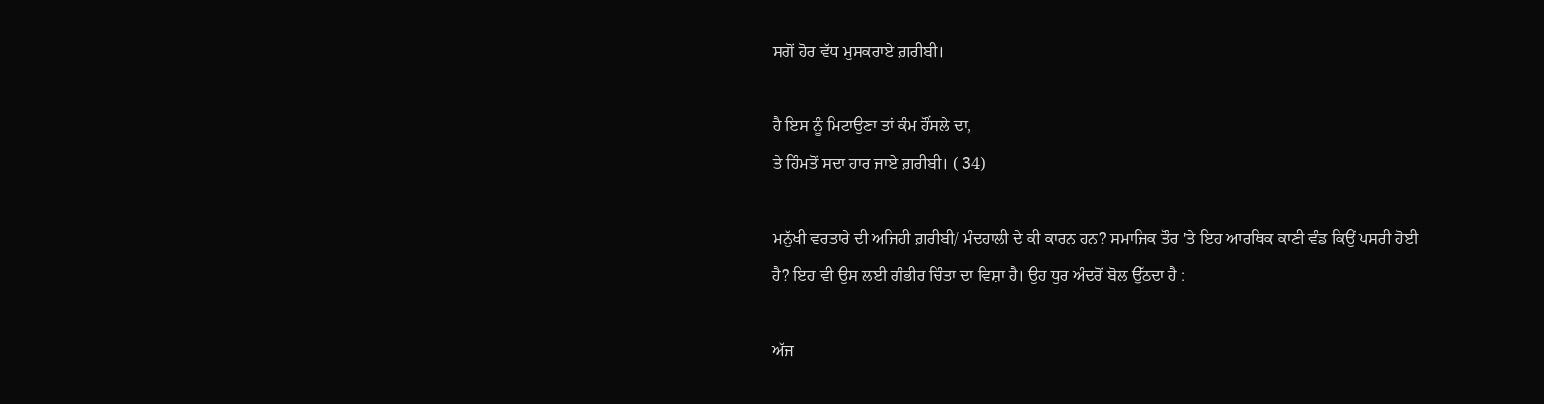ਸਗੋਂ ਹੋਰ ਵੱਧ ਮੁਸਕਰਾਏ ਗ਼ਰੀਬੀ।

ਹੈ ਇਸ ਨੂੰ ਮਿਟਾਉਣਾ ਤਾਂ ਕੰਮ ਹੌਂਸਲੇ ਦਾ,
ਤੇ ਹਿੰਮਤੋਂ ਸਦਾ ਹਾਰ ਜਾਏ ਗ਼ਰੀਬੀ। ( 34)

ਮਨੁੱਖੀ ਵਰਤਾਰੇ ਦੀ ਅਜਿਹੀ ਗ਼ਰੀਬੀ/ ਮੰਦਹਾਲੀ ਦੇ ਕੀ ਕਾਰਨ ਹਨ? ਸਮਾਜਿਕ ਤੌਰ 'ਤੇ ਇਹ ਆਰਥਿਕ ਕਾਣੀ ਵੰਡ ਕਿਉਂ ਪਸਰੀ ਹੋਈ ਹੈ? ਇਹ ਵੀ ਉਸ ਲਈ ਗੰਭੀਰ ਚਿੰਤਾ ਦਾ ਵਿਸ਼ਾ ਹੈ। ਉਹ ਧੁਰ ਅੰਦਰੋਂ ਬੋਲ ਉੱਠਦਾ ਹੈ :

ਅੱਜ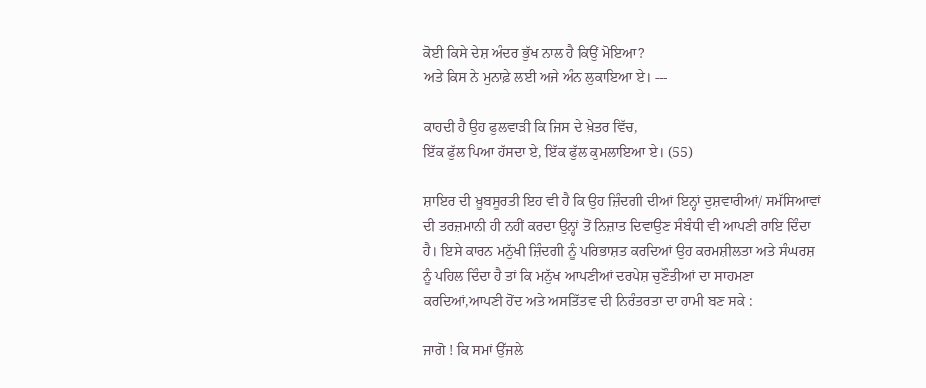ਕੋਈ ਕਿਸੇ ਦੇਸ਼ ਅੰਦਰ ਭੁੱਖ ਨਾਲ ਹੈ ਕਿਉਂ ਮੋਇਆ?
ਅਤੇ ਕਿਸ ਨੇ ਮੁਨਾਫ਼ੇ ਲਈ ਅਜੇ ਅੰਨ ਲੁਕਾਇਆ ਏ। ---

ਕਾਹਦੀ ਹੈ ਉਹ ਫੁਲਵਾੜੀ ਕਿ ਜਿਸ ਦੇ ਖ਼ੇਤਰ ਵਿੱਚ,
ਇੱਕ ਫੁੱਲ ਪਿਆ ਹੱਸਦਾ ਏ, ਇੱਕ ਫੁੱਲ ਕੁਮਲਾਇਆ ਏ। (55)

ਸ਼ਾਇਰ ਦੀ ਖ਼ੂਬਸੂਰਤੀ ਇਹ ਵੀ ਹੈ ਕਿ ਉਹ ਜ਼ਿੰਦਗੀ ਦੀਆਂ ਇਨ੍ਹਾਂ ਦੁਸ਼ਵਾਰੀਆਂ/ ਸਮੱਸਿਆਵਾਂ ਦੀ ਤਰਜ਼ਮਾਨੀ ਹੀ ਨਹੀਂ ਕਰਦਾ ਉਨ੍ਹਾਂ ਤੋਂ ਨਿਜ਼ਾਤ ਦਿਵਾਉਣ ਸੰਬੰਧੀ ਵੀ ਆਪਣੀ ਰਾਇ ਦਿੰਦਾ ਹੈ। ਇਸੇ ਕਾਰਨ ਮਨੁੱਖੀ ਜ਼ਿੰਦਗੀ ਨੂੰ ਪਰਿਭਾਸ਼ਤ ਕਰਦਿਆਂ ਉਹ ਕਰਮਸ਼ੀਲਤਾ ਅਤੇ ਸੰਘਰਸ਼ ਨੂੰ ਪਹਿਲ ਦਿੰਦਾ ਹੈ ਤਾਂ ਕਿ ਮਨੁੱਖ ਆਪਣੀਆਂ ਦਰਪੇਸ਼ ਚੁਣੌਤੀਆਂ ਦਾ ਸਾਹਮਣਾ ਕਰਦਿਆਂ,ਆਪਣੀ ਹੋਂਦ ਅਤੇ ਅਸਤਿੱਤਵ ਦੀ ਨਿਰੰਤਰਤਾ ਦਾ ਹਾਮੀ ਬਣ ਸਕੇ :

ਜਾਗੋ ! ਕਿ ਸਮਾਂ ਉੱਜਲੇ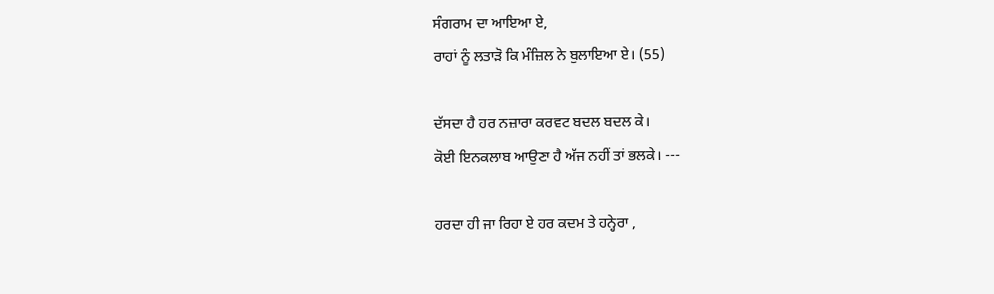ਸੰਗਰਾਮ ਦਾ ਆਇਆ ਏ,
ਰਾਹਾਂ ਨੂੰ ਲਤਾੜੋ ਕਿ ਮੰਜ਼ਿਲ ਨੇ ਬੁਲਾਇਆ ਏ। (55)

ਦੱਸਦਾ ਹੈ ਹਰ ਨਜ਼ਾਰਾ ਕਰਵਟ ਬਦਲ ਬਦਲ ਕੇ।
ਕੋਈ ਇਨਕਲਾਬ ਆਉਣਾ ਹੈ ਅੱਜ ਨਹੀਂ ਤਾਂ ਭਲਕੇ। ---

ਹਰਦਾ ਹੀ ਜਾ ਰਿਹਾ ਏ ਹਰ ਕਦਮ ਤੇ ਹਨ੍ਹੇਰਾ ,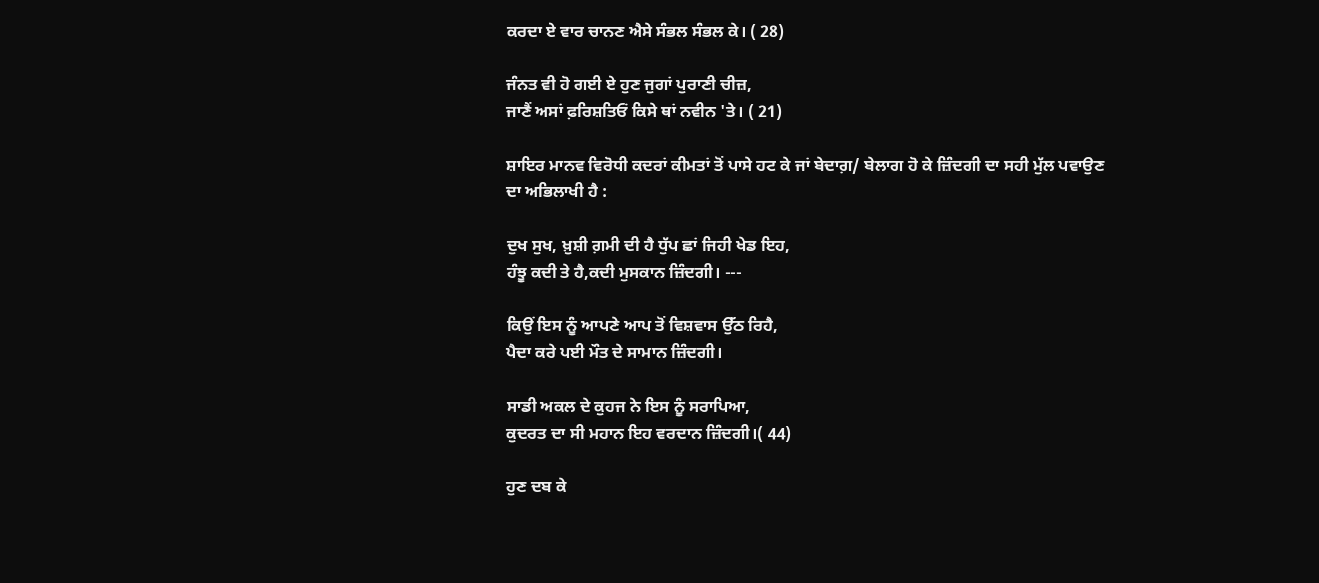ਕਰਦਾ ਏ ਵਾਰ ਚਾਨਣ ਐਸੇ ਸੰਭਲ ਸੰਭਲ ਕੇ। ( 28)

ਜੰਨਤ ਵੀ ਹੋ ਗਈ ਏ ਹੁਣ ਜੁਗਾਂ ਪੁਰਾਣੀ ਚੀਜ਼,
ਜਾਣੈਂ ਅਸਾਂ ਫ਼ਰਿਸ਼ਤਿਓਂ ਕਿਸੇ ਥਾਂ ਨਵੀਨ 'ਤੇ। ( 21)

ਸ਼ਾਇਰ ਮਾਨਵ ਵਿਰੋਧੀ ਕਦਰਾਂ ਕੀਮਤਾਂ ਤੋਂ ਪਾਸੇ ਹਟ ਕੇ ਜਾਂ ਬੇਦਾਗ਼/ ਬੇਲਾਗ ਹੋ ਕੇ ਜ਼ਿੰਦਗੀ ਦਾ ਸਹੀ ਮੁੱਲ ਪਵਾਉਣ ਦਾ ਅਭਿਲਾਖੀ ਹੈ :

ਦੁਖ ਸੁਖ, ਖ਼ੁਸ਼ੀ ਗ਼ਮੀ ਦੀ ਹੈ ਧੁੱਪ ਛਾਂ ਜਿਹੀ ਖੇਡ ਇਹ,
ਹੰਝੂ ਕਦੀ ਤੇ ਹੈ,ਕਦੀ ਮੁਸਕਾਨ ਜ਼ਿੰਦਗੀ। ---

ਕਿਉਂ ਇਸ ਨੂੰ ਆਪਣੇ ਆਪ ਤੋਂ ਵਿਸ਼ਵਾਸ ਉੱਠ ਰਿਹੈ,
ਪੈਦਾ ਕਰੇ ਪਈ ਮੌਤ ਦੇ ਸਾਮਾਨ ਜ਼ਿੰਦਗੀ।

ਸਾਡੀ ਅਕਲ ਦੇ ਕੁਹਜ ਨੇ ਇਸ ਨੂੰ ਸਰਾਪਿਆ,
ਕੁਦਰਤ ਦਾ ਸੀ ਮਹਾਨ ਇਹ ਵਰਦਾਨ ਜ਼ਿੰਦਗੀ।( 44)

ਹੁਣ ਦਬ ਕੇ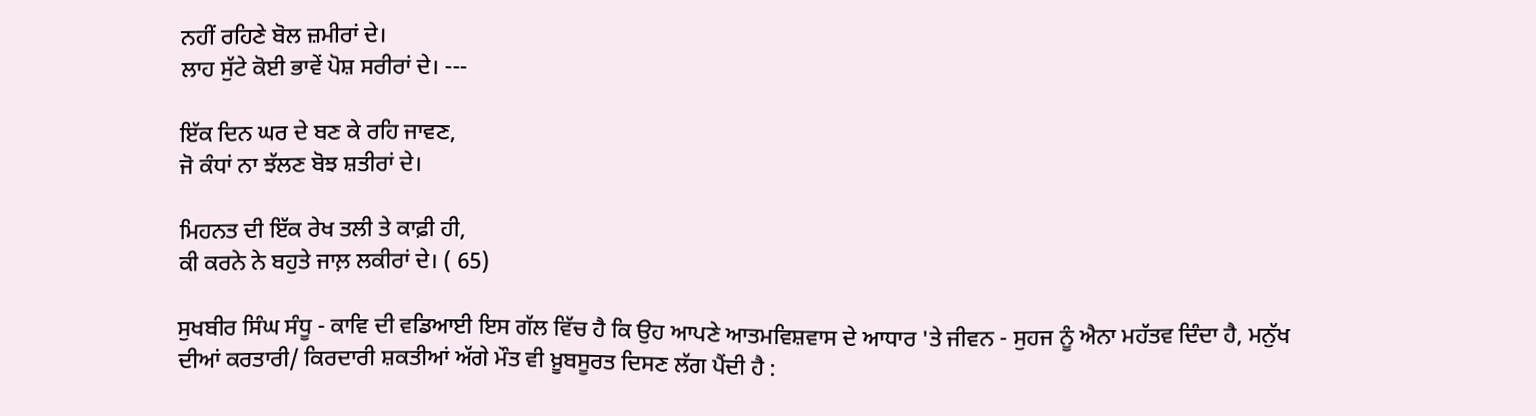ਨਹੀਂ ਰਹਿਣੇ ਬੋਲ ਜ਼ਮੀਰਾਂ ਦੇ।
ਲਾਹ ਸੁੱਟੇ ਕੋਈ ਭਾਵੇਂ ਪੋਸ਼ ਸਰੀਰਾਂ ਦੇ। ---

ਇੱਕ ਦਿਨ ਘਰ ਦੇ ਬਣ ਕੇ ਰਹਿ ਜਾਵਣ,
ਜੋ ਕੰਧਾਂ ਨਾ ਝੱਲਣ ਬੋਝ ਸ਼ਤੀਰਾਂ ਦੇ।

ਮਿਹਨਤ ਦੀ ਇੱਕ ਰੇਖ ਤਲੀ ਤੇ ਕਾਫ਼ੀ ਹੀ,
ਕੀ ਕਰਨੇ ਨੇ ਬਹੁਤੇ ਜਾਲ਼ ਲਕੀਰਾਂ ਦੇ। ( 65)

ਸੁਖਬੀਰ ਸਿੰਘ ਸੰਧੂ - ਕਾਵਿ ਦੀ ਵਡਿਆਈ ਇਸ ਗੱਲ ਵਿੱਚ ਹੈ ਕਿ ਉਹ ਆਪਣੇ ਆਤਮਵਿਸ਼ਵਾਸ ਦੇ ਆਧਾਰ 'ਤੇ ਜੀਵਨ - ਸੁਹਜ ਨੂੰ ਐਨਾ ਮਹੱਤਵ ਦਿੰਦਾ ਹੈ, ਮਨੁੱਖ ਦੀਆਂ ਕਰਤਾਰੀ/ ਕਿਰਦਾਰੀ ਸ਼ਕਤੀਆਂ ਅੱਗੇ ਮੌਤ ਵੀ ਖ਼ੂਬਸੂਰਤ ਦਿਸਣ ਲੱਗ ਪੈਂਦੀ ਹੈ :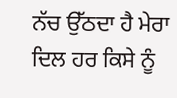ਨੱਚ ਉੱਠਦਾ ਹੈ ਮੇਰਾ ਦਿਲ ਹਰ ਕਿਸੇ ਨੂੰ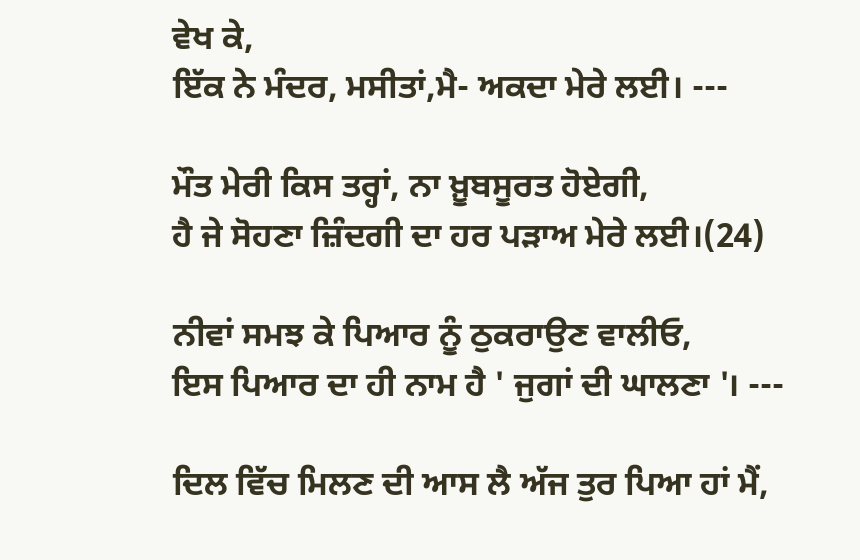ਵੇਖ ਕੇ,
ਇੱਕ ਨੇ ਮੰਦਰ, ਮਸੀਤਾਂ,ਮੈ- ਅਕਦਾ ਮੇਰੇ ਲਈ। ---

ਮੌਤ ਮੇਰੀ ਕਿਸ ਤਰ੍ਹਾਂ, ਨਾ ਖ਼ੂਬਸੂਰਤ ਹੋਏਗੀ,
ਹੈ ਜੇ ਸੋਹਣਾ ਜ਼ਿੰਦਗੀ ਦਾ ਹਰ ਪੜਾਅ ਮੇਰੇ ਲਈ।(24)

ਨੀਵਾਂ ਸਮਝ ਕੇ ਪਿਆਰ ਨੂੰ ਠੁਕਰਾਉਣ ਵਾਲੀਓ,
ਇਸ ਪਿਆਰ ਦਾ ਹੀ ਨਾਮ ਹੈ ' ਜੁਗਾਂ ਦੀ ਘਾਲਣਾ '। ---

ਦਿਲ ਵਿੱਚ ਮਿਲਣ ਦੀ ਆਸ ਲੈ ਅੱਜ ਤੁਰ ਪਿਆ ਹਾਂ ਮੈਂ,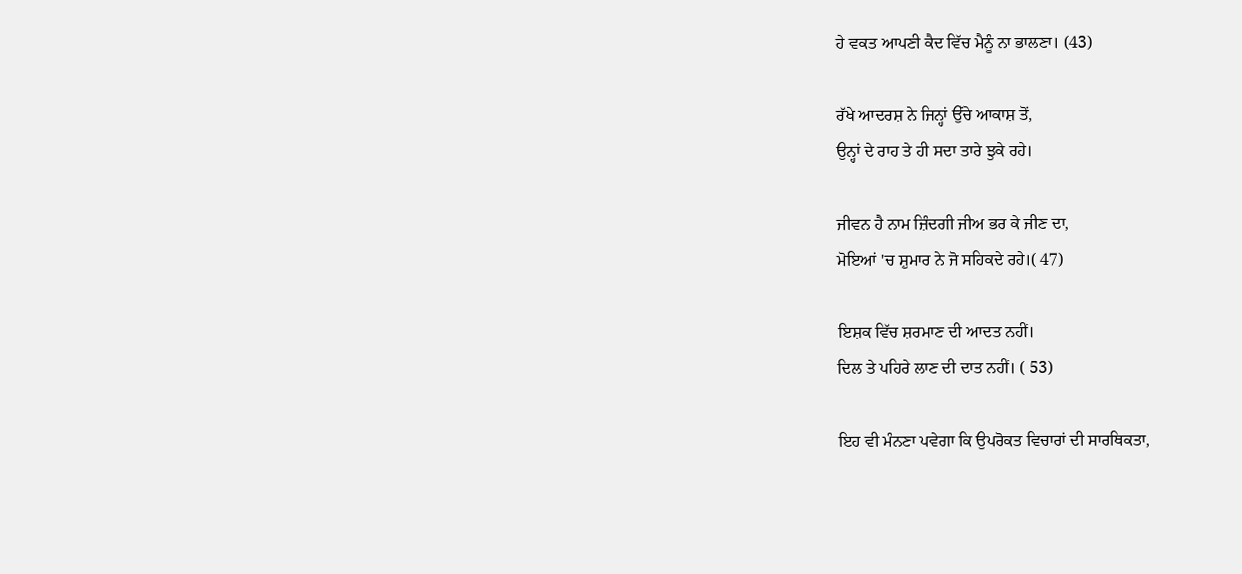ਹੇ ਵਕਤ ਆਪਣੀ ਕੈਦ ਵਿੱਚ ਮੈਨੂੰ ਨਾ ਭਾਲਣਾ। (43)

ਰੱਖੇ ਆਦਰਸ਼ ਨੇ ਜਿਨ੍ਹਾਂ ਉੱਚੇ ਆਕਾਸ਼ ਤੋਂ,
ਉਨ੍ਹਾਂ ਦੇ ਰਾਹ ਤੇ ਹੀ ਸਦਾ ਤਾਰੇ ਝੁਕੇ ਰਹੇ।

ਜੀਵਨ ਹੈ ਨਾਮ ਜ਼ਿੰਦਗੀ ਜੀਅ ਭਰ ਕੇ ਜੀਣ ਦਾ,
ਮੋਇਆਂ 'ਚ ਸ਼ੁਮਾਰ ਨੇ ਜੋ ਸਹਿਕਦੇ ਰਹੇ।( 47)

ਇਸ਼ਕ ਵਿੱਚ ਸ਼ਰਮਾਣ ਦੀ ਆਦਤ ਨਹੀਂ।
ਦਿਲ ਤੇ ਪਹਿਰੇ ਲਾਣ ਦੀ ਦਾਤ ਨਹੀਂ। ( 53)

ਇਹ ਵੀ ਮੰਨਣਾ ਪਵੇਗਾ ਕਿ ਉਪਰੋਕਤ ਵਿਚਾਰਾਂ ਦੀ ਸਾਰਥਿਕਤਾ,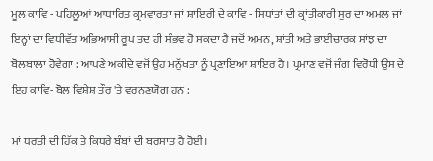ਮੂਲ ਕਾਵਿ - ਪਹਿਲੂਆਂ ਆਧਾਰਿਤ ਕ੍ਰਮਵਾਰਤਾ ਜਾਂ ਸ਼ਾਇਰੀ ਦੇ ਕਾਵਿ - ਸਿਧਾਂਤਾਂ ਦੀ ਕ੍ਰਾਂਤੀਕਾਰੀ ਸੁਰ ਦਾ ਅਮਲ ਜਾਂ ਇਨ੍ਹਾਂ ਦਾ ਵਿਧੀਵੱਤ ਅਭਿਆਸੀ ਰੂਪ ਤਦ ਹੀ ਸੰਭਵ ਹੋ ਸਕਦਾ ਹੈ ਜਦੋਂ ਅਮਨ, ਸ਼ਾਂਤੀ ਅਤੇ ਭਾਈਚਾਰਕ ਸਾਂਝ ਦਾ ਬੋਲਬਾਲਾ ਹੋਵੇਗਾ : ਆਪਣੇ ਅਕੀਦੇ ਵਜੋਂ ਉਹ ਮਨੁੱਖਤਾ ਨੂੰ ਪ੍ਰਣਾਇਆ ਸ਼ਾਇਰ ਹੈ। ਪ੍ਰਮਾਣ ਵਜੋਂ ਜੰਗ ਵਿਰੋਧੀ ਉਸ ਦੇ ਇਹ ਕਾਵਿ- ਬੋਲ ਵਿਸ਼ੇਸ਼ ਤੌਰ 'ਤੇ ਵਰਨਣਯੋਗ ਹਨ :

ਮਾਂ ਧਰਤੀ ਦੀ ਹਿੱਕ ਤੇ ਕਿਧਰੇ ਬੰਬਾਂ ਦੀ ਬਰਸਾਤ ਹੈ ਹੋਈ।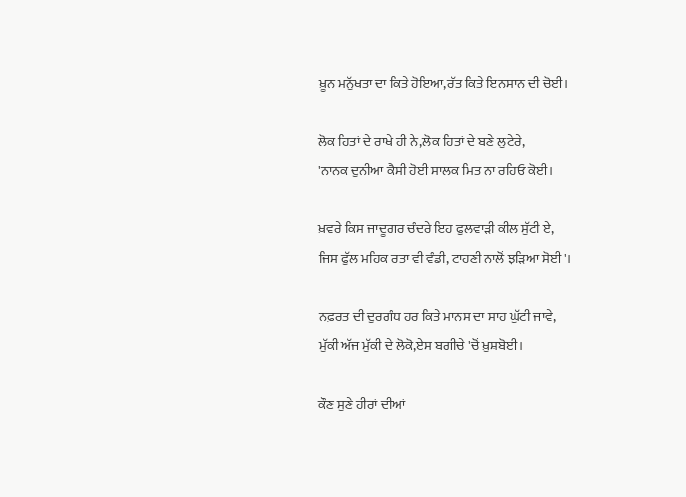ਖ਼ੂਨ ਮਨੁੱਖਤਾ ਦਾ ਕਿਤੇ ਹੋਇਆ,ਰੱਤ ਕਿਤੇ ਇਨਸਾਨ ਦੀ ਚੋਈ।

ਲੋਕ ਹਿਤਾਂ ਦੇ ਰਾਖੇ ਹੀ ਨੇ,ਲੋਕ ਹਿਤਾਂ ਦੇ ਬਣੇ ਲੁਟੇਰੇ,
'ਨਾਨਕ ਦੁਨੀਆ ਕੈਸੀ ਹੋਈ ਸਾਲਕ ਮਿਤ ਨਾ ਰਹਿਓ ਕੋਈ।

ਖ਼ਵਰੇ ਕਿਸ ਜਾਦੂਗਰ ਚੰਦਰੇ ਇਹ ਫੁਲਵਾੜੀ ਕੀਲ ਸੁੱਟੀ ਏ,
ਜਿਸ ਫੁੱਲ ਮਹਿਕ ਰਤਾ ਵੀ ਵੰਡੀ, ਟਾਹਣੀ ਨਾਲੋਂ ਝੜਿਆ ਸੋਈ'।

ਨਫ਼ਰਤ ਦੀ ਦੁਰਗੰਧ ਹਰ ਕਿਤੇ ਮਾਨਸ ਦਾ ਸਾਹ ਘੁੱਟੀ ਜਾਵੇ,
ਮੁੱਕੀ ਅੱਜ ਮੁੱਕੀ ਦੇ ਲੋਕੋ,ਏਸ ਬਗੀਚੇ 'ਚੋਂ ਖ਼ੁਸ਼ਬੋਈ।

ਕੌਣ ਸੁਣੇ ਹੀਰਾਂ ਦੀਆਂ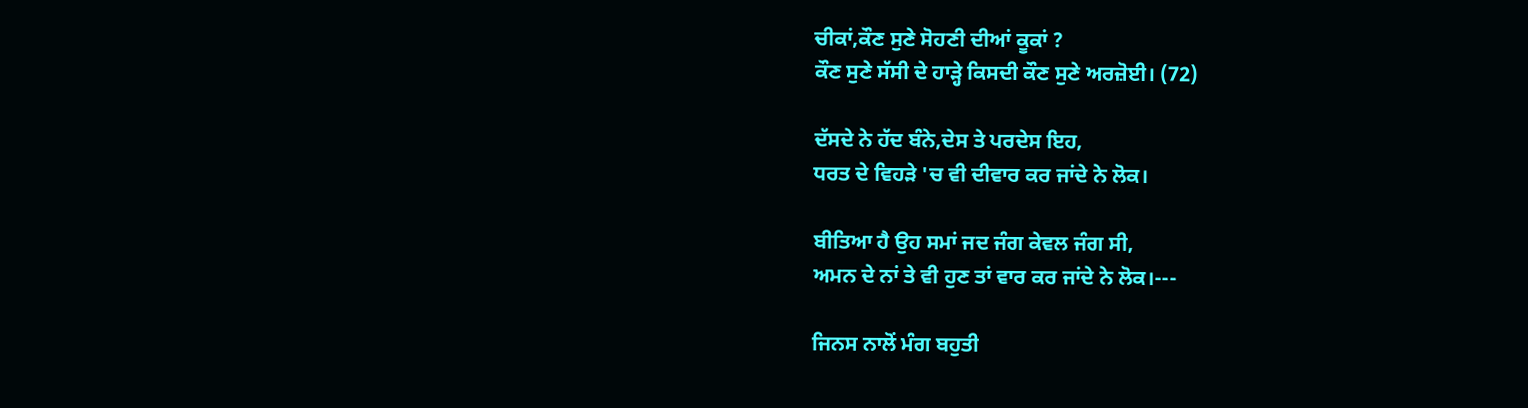ਚੀਕਾਂ,ਕੌਣ ਸੁਣੇ ਸੋਹਣੀ ਦੀਆਂ ਕੂਕਾਂ ?
ਕੌਣ ਸੁਣੇ ਸੱਸੀ ਦੇ ਹਾੜ੍ਹੇ ਕਿਸਦੀ ਕੌਣ ਸੁਣੇ ਅਰਜ਼ੋਈ। (72)

ਦੱਸਦੇ ਨੇ ਹੱਦ ਬੰਨੇ,ਦੇਸ ਤੇ ਪਰਦੇਸ ਇਹ,
ਧਰਤ ਦੇ ਵਿਹੜੇ 'ਚ ਵੀ ਦੀਵਾਰ ਕਰ ਜਾਂਦੇ ਨੇ ਲੋਕ।

ਬੀਤਿਆ ਹੈ ਉਹ ਸਮਾਂ ਜਦ ਜੰਗ ਕੇਵਲ ਜੰਗ ਸੀ,
ਅਮਨ ਦੇ ਨਾਂ ਤੇ ਵੀ ਹੁਣ ਤਾਂ ਵਾਰ ਕਰ ਜਾਂਦੇ ਨੇ ਲੋਕ।---

ਜਿਨਸ ਨਾਲੋਂ ਮੰਗ ਬਹੁਤੀ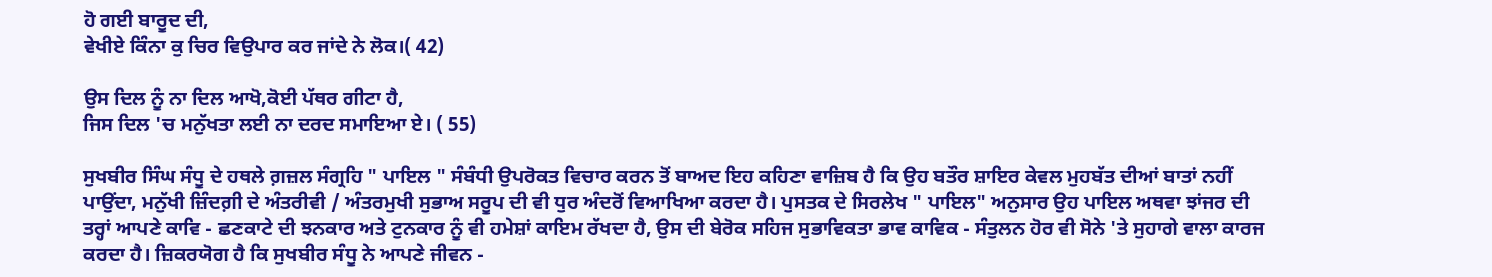ਹੋ ਗਈ ਬਾਰੂਦ ਦੀ,
ਵੇਖੀਏ ਕਿੰਨਾ ਕੁ ਚਿਰ ਵਿਉਪਾਰ ਕਰ ਜਾਂਦੇ ਨੇ ਲੋਕ।( 42)

ਉਸ ਦਿਲ ਨੂੰ ਨਾ ਦਿਲ ਆਖੋ,ਕੋਈ ਪੱਥਰ ਗੀਟਾ ਹੈ,
ਜਿਸ ਦਿਲ 'ਚ ਮਨੁੱਖਤਾ ਲਈ ਨਾ ਦਰਦ ਸਮਾਇਆ ਏ। ( 55)

ਸੁਖਬੀਰ ਸਿੰਘ ਸੰਧੂ ਦੇ ਹਥਲੇ ਗ਼ਜ਼ਲ ਸੰਗ੍ਰਹਿ " ਪਾਇਲ " ਸੰਬੰਧੀ ਉਪਰੋਕਤ ਵਿਚਾਰ ਕਰਨ ਤੋਂ ਬਾਅਦ ਇਹ ਕਹਿਣਾ ਵਾਜ਼ਿਬ ਹੈ ਕਿ ਉਹ ਬਤੌਰ ਸ਼ਾਇਰ ਕੇਵਲ ਮੁਹਬੱਤ ਦੀਆਂ ਬਾਤਾਂ ਨਹੀਂ ਪਾਉਂਦਾ, ਮਨੁੱਖੀ ਜ਼ਿੰਦਗ਼ੀ ਦੇ ਅੰਤਰੀਵੀ / ਅੰਤਰਮੁਖੀ ਸੁਭਾਅ ਸਰੂਪ ਦੀ ਵੀ ਧੁਰ ਅੰਦਰੋਂ ਵਿਆਖਿਆ ਕਰਦਾ ਹੈ। ਪੁਸਤਕ ਦੇ ਸਿਰਲੇਖ " ਪਾਇਲ" ਅਨੁਸਾਰ ਉਹ ਪਾਇਲ ਅਥਵਾ ਝਾਂਜਰ ਦੀ ਤਰ੍ਹਾਂ ਆਪਣੇ ਕਾਵਿ - ਛਣਕਾਟੇ ਦੀ ਝਨਕਾਰ ਅਤੇ ਟੁਨਕਾਰ ਨੂੰ ਵੀ ਹਮੇਸ਼ਾਂ ਕਾਇਮ ਰੱਖਦਾ ਹੈ, ਉਸ ਦੀ ਬੇਰੋਕ ਸਹਿਜ ਸੁਭਾਵਿਕਤਾ ਭਾਵ ਕਾਵਿਕ - ਸੰਤੁਲਨ ਹੋਰ ਵੀ ਸੋਨੇ 'ਤੇ ਸੁਹਾਗੇ ਵਾਲਾ ਕਾਰਜ ਕਰਦਾ ਹੈ। ਜ਼ਿਕਰਯੋਗ ਹੈ ਕਿ ਸੁਖਬੀਰ ਸੰਧੂ ਨੇ ਆਪਣੇ ਜੀਵਨ -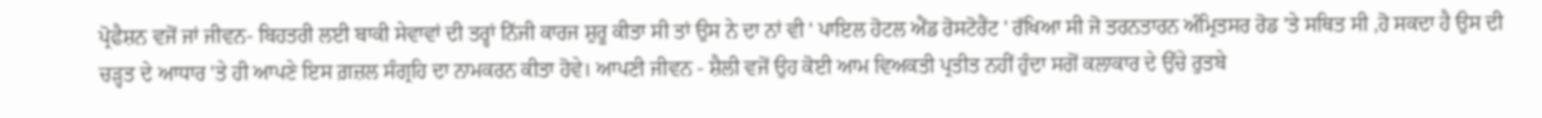ਪ੍ਰੋਫੈਸ਼ਨ ਵਜੋਂ ਜਾਂ ਜੀਵਨ- ਬਿਹਤਰੀ ਲਈ ਬਾਕੀ ਸੇਵਾਵਾਂ ਦੀ ਤਰ੍ਹਾਂ ਨਿੱਜੀ ਕਾਰਜ ਸ਼ੁਰੂ ਕੀਤਾ ਸੀ ਤਾਂ ਉਸ ਨੇ ਦਾ ਨਾਂ ਵੀ ' ਪਾਇਲ ਹੋਟਲ ਐਂਡ ਰੋਸਟੋਰੈਂਟ ' ਰੱਖਿਆ ਸੀ ਜੋ ਤਰਨਤਾਰਨ ਅੰਮ੍ਰਿਤਸਰ ਰੋਡ 'ਤੇ ਸਥਿਤ ਸੀ ,ਹੋ ਸਕਦਾ ਹੈ ਉਸ ਦੀ ਚੜ੍ਹਤ ਦੇ ਆਧਾਰ 'ਤੇ ਹੀ ਆਪਣੇ ਇਸ ਗ਼ਜ਼ਲ ਸੰਗ੍ਰਹਿ ਦਾ ਨਾਮਕਰਨ ਕੀਤਾ ਹੋਵੇ। ਆਪਣੀ ਜੀਵਨ - ਸ਼ੈਲੀ ਵਜੋਂ ਉਹ ਕੋਈ ਆਮ ਵਿਅਕਤੀ ਪ੍ਰਤੀਤ ਨਹੀਂ ਹੁੰਦਾ ਸਗੋਂ ਕਲਾਕਾਰ ਦੇ ਉੱਚੇ ਰੁਤਬੇ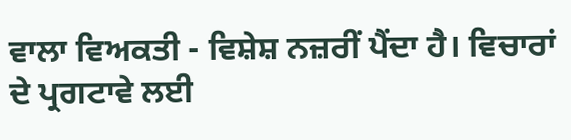ਵਾਲਾ ਵਿਅਕਤੀ - ਵਿਸ਼ੇਸ਼ ਨਜ਼ਰੀਂ ਪੈਂਦਾ ਹੈ। ਵਿਚਾਰਾਂ ਦੇ ਪ੍ਰਗਟਾਵੇ ਲਈ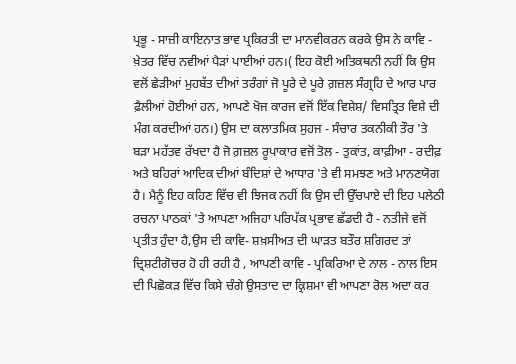ਪ੍ਰਭੂ - ਸਾਜ਼ੀ ਕਾਇਨਾਤ ਭਾਵ ਪ੍ਰਕਿਰਤੀ ਦਾ ਮਾਨਵੀਕਰਨ ਕਰਕੇ ਉਸ ਨੇ ਕਾਵਿ - ਖ਼ੇਤਰ ਵਿੱਚ ਨਵੀਆਂ ਪੈੜਾਂ ਪਾਈਆਂ ਹਨ।( ਇਹ ਕੋਈ ਅਤਿਕਥਨੀ ਨਹੀਂ ਕਿ ਉਸ ਵਲੋਂ ਛੇੜੀਆਂ ਮੁਹਬੱਤ ਦੀਆਂ ਤਰੰਗਾਂ ਜੋ ਪੂਰੇ ਦੇ ਪੂਰੇ ਗ਼ਜ਼ਲ ਸੰਗ੍ਰਹਿ ਦੇ ਆਰ ਪਾਰ ਫ਼ੈਲੀਆਂ ਹੋਈਆਂ ਹਨ, ਆਪਣੇ ਖੋਜ ਕਾਰਜ ਵਜੋਂ ਇੱਕ ਵਿਸ਼ੇਸ਼/ ਵਿਸਤ੍ਰਿਤ ਵਿਸ਼ੇ ਦੀ ਮੰਗ ਕਰਦੀਆਂ ਹਨ।) ਉਸ ਦਾ ਕਲਾਤਮਿਕ ਸੁਹਜ - ਸੰਚਾਰ ਤਕਨੀਕੀ ਤੌਰ 'ਤੇ ਬੜਾ ਮਹੱਤਵ ਰੱਖਦਾ ਹੈ ਜੋ ਗ਼ਜ਼ਲ ਰੂਪਾਕਾਰ ਵਜੋਂ ਤੋਲ - ਤੁਕਾਂਤ, ਕਾਫ਼ੀਆ - ਰਦੀਫ਼ ਅਤੇ ਬਹਿਰਾਂ ਆਦਿਕ ਦੀਆਂ ਬੰਦਿਸ਼ਾਂ ਦੇ ਆਧਾਰ 'ਤੇ ਵੀ ਸਮਝਣ ਅਤੇ ਮਾਨਣਯੋਗ ਹੈ। ਮੈਨੂੰ ਇਹ ਕਹਿਣ ਵਿੱਚ ਵੀ ਝਿਜਕ ਨਹੀਂ ਕਿ ਉਸ ਦੀ ਉੱਚਪਾਏ ਦੀ ਇਹ ਪਲੇਠੀ ਰਚਨਾ ਪਾਠਕਾਂ 'ਤੇ ਆਪਣਾ ਅਜਿਹਾ ਪਰਿਪੱਕ ਪ੍ਰਭਾਵ ਛੱਡਦੀ ਹੈ - ਨਤੀਜੇ ਵਜੋਂ ਪ੍ਰਤੀਤ ਹੁੰਦਾ ਹੈ,ਉਸ ਦੀ ਕਾਵਿ- ਸ਼ਖ਼ਸੀਅਤ ਦੀ ਘਾੜਤ ਬਤੌਰ ਸ਼ਗਿਰਦ ਤਾਂ ਦ੍ਰਿਸ਼ਟੀਗੋਚਰ ਹੋ ਹੀ ਰਹੀ ਹੈ , ਆਪਣੀ ਕਾਵਿ - ਪ੍ਰਕਿਰਿਆ ਦੇ ਨਾਲ - ਨਾਲ ਇਸ ਦੀ ਪਿਛੋਕੜ ਵਿੱਚ ਕਿਸੇ ਚੰਗੇ ਉਸਤਾਦ ਦਾ ਕ੍ਰਿਸ਼ਮਾ ਵੀ ਆਪਣਾ ਰੋਲ ਅਦਾ ਕਰ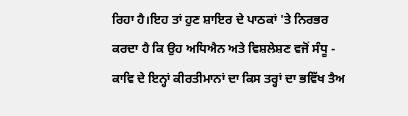ਰਿਹਾ ਹੈ।ਇਹ ਤਾਂ ਹੁਣ ਸ਼ਾਇਰ ਦੇ ਪਾਠਕਾਂ 'ਤੇ ਨਿਰਭਰ ਕਰਦਾ ਹੈ ਕਿ ਉਹ ਅਧਿਐਨ ਅਤੇ ਵਿਸ਼ਲੇਸ਼ਣ ਵਜੋਂ ਸੰਧੂ - ਕਾਵਿ ਦੇ ਇਨ੍ਹਾਂ ਕੀਰਤੀਮਾਨਾਂ ਦਾ ਕਿਸ ਤਰ੍ਹਾਂ ਦਾ ਭਵਿੱਖ ਤੈਅ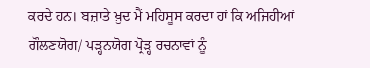ਕਰਦੇ ਹਨ। ਬਜ਼ਾਤੇ ਖ਼ੁਦ ਮੈਂ ਮਹਿਸੂਸ ਕਰਦਾ ਹਾਂ ਕਿ ਅਜਿਹੀਆਂ ਗੌਲਣਯੋਗ/ ਪੜ੍ਹਨਯੋਗ ਪ੍ਰੋੜ੍ਹ ਰਚਨਾਵਾਂ ਨੂੰ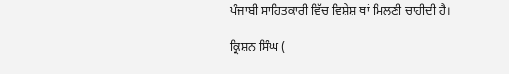ਪੰਜਾਬੀ ਸਾਹਿਤਕਾਰੀ ਵਿੱਚ ਵਿਸ਼ੇਸ਼ ਥਾਂ ਮਿਲਣੀ ਚਾਹੀਦੀ ਹੈ।

ਕ੍ਰਿਸ਼ਨ ਸਿੰਘ (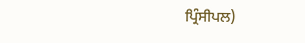ਪ੍ਰਿੰਸੀਪਲ)